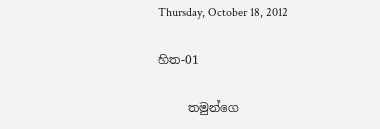Thursday, October 18, 2012

හිත-01

     තමුන්ගෙ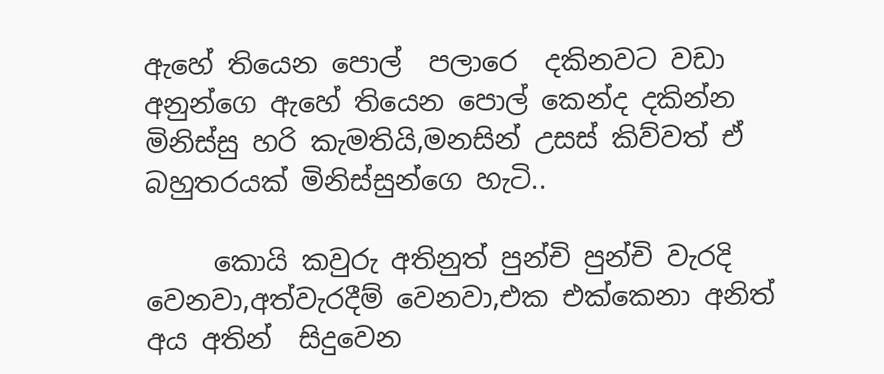ඇහේ තියෙන පොල්  පලාරෙ  දකිනවට වඩා අනුන්ගෙ ඇහේ තියෙන පොල් කෙන්ද දකින්න මිනිස්සු හරි කැමතියි,මනසින් උසස් කිව්වත් ඒ බහුතරයක් මිනිස්සුන්ගෙ හැටි..

     කොයි කවුරු අතිනුත් පුන්චි පුන්චි වැරදි වෙනවා,අත්වැරදීම් වෙනවා,එක එක්කෙනා අනිත් අය අතින්  සිදුවෙන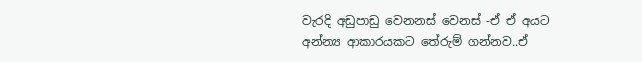වැරදි අඩුපාඩු වෙනනස් වෙනස් -ඒ ඒ අයට අන්න්‍ය ආකාරයකට තේරුම් ගන්නව..ඒ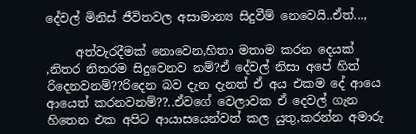දේවල් මිනිස් ජීවිතවල අසාමාන්‍ය සිදුවීම් නෙවෙයි..ඒත්...,

     අත්වැරදීමක් නොවෙන,හිතා මතාම කරන දෙයක් ,නිතර නිතරම සිදුවෙනව නම්?ඒ දේවල් නිසා අපේ හිත් රිදෙනවනම්??රිදෙන බව දැන දැනත් ඒ අය එකම දේ ආයෙ ආයෙත් කරනවනම්??..ඒවගේ වෙලාවක ඒ දෙවල් ගැන හිතෙන එක අපිට ආයාසයෙන්වත් කල යුතු,කරන්න අමාරු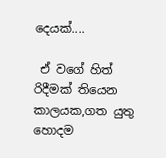දෙයක්....

 ඒ වගේ හිත් රිදීමක් තියෙන කාලයක,ගත යුතු හොදම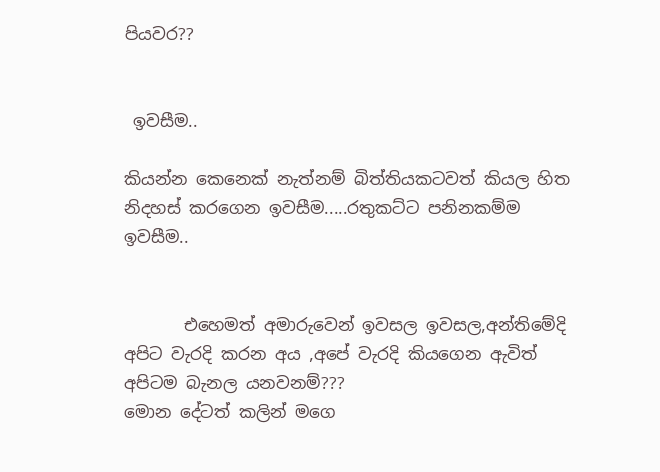පියවර??


 ඉවසීම..

කියන්න කෙනෙක් නැත්නම් බිත්තියකටවත් කියල හිත නිදහස් කරගෙන ඉවසීම.....රතුකට්ට පනිනකම්ම ඉවසීම..


       එහෙමත් අමාරුවෙන් ඉවසල ඉවසල,අන්තිමේදි අපිට වැරදි කරන අය ,අපේ වැරදි කියගෙන ඇවිත් අපිටම බැනල යනවනම්???
මොන දේටත් කලින් මගෙ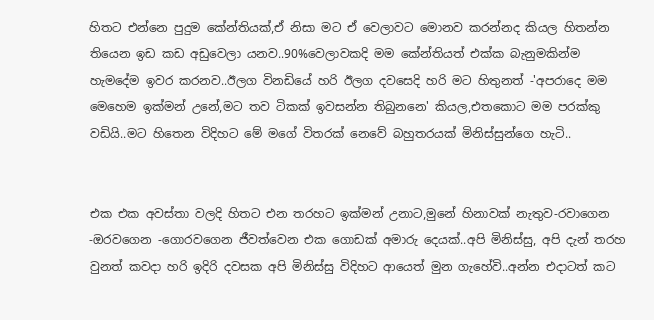හිතට එන්නෙ පුදුම කේන්තියක්,ඒ නිසා මට ඒ වෙලාවට මොනව කරන්නද කියල හිතන්න තියෙන ඉඩ කඩ අඩුවෙලා යනව..90%වෙලාවකදි මම කේන්තියත් එක්ක බැනුමකින්ම හැමදේම ඉවර කරනව..ඊලග විනඩියේ හරි ඊලග දවසෙදි හරි මට හිතුනත් -'අපරාදෙ මම මෙහෙම ඉක්මන් උනේ,මට තව ටිකක් ඉවසන්න තිබුනනෙ' කියල,එතකොට මම පරක්කු වඩියි..මට හිතෙන විදිහට මේ මගේ විතරක් නෙවේ බහුතරයක් මිනිස්සුන්ගෙ හැටි..


එක එක අවස්තා වලදි හිතට එන තරහට ඉක්මන් උනාට,මුනේ හිනාවක් නැතුව-රවාගෙන -ඔරවගෙන -ගොරවගෙන ජීවත්වෙන එක ගොඩක් අමාරු දෙයක්..අපි මිනිස්සු, අපි දැන් තරහ වුනත් කවදා හරි ඉදිරි දවසක අපි මිනිස්සු විදිහට ආයෙත් මුන ගැහේවි..අන්න එදාටත් කට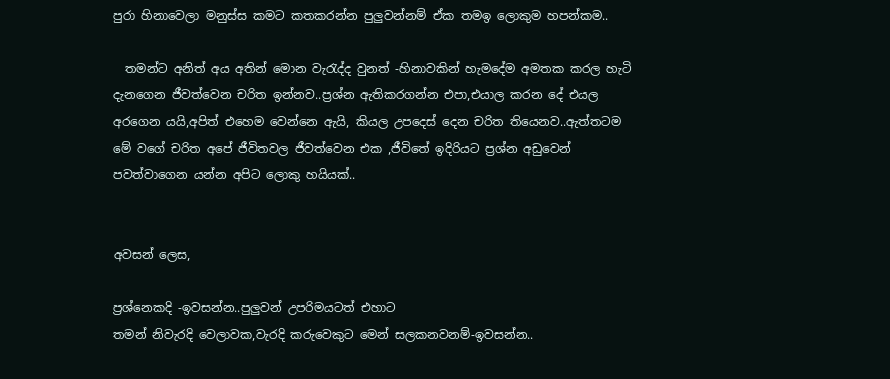පුරා හිනාවෙලා මනුස්ස කමට කතකරන්න පුලුවන්නම් ඒක තමඉ ලොකුම හපන්කම..

  තමන්ට අනිත් අය අතින් මොන වැරැද්ද වුනත් -හිනාවකින් හැමදේම අමතක කරල හැටි දැනගෙන ජීවත්වෙන චරිත ඉන්නව..ප්‍රශ්න ඇතිකරගන්න එපා,එයාල කරන දේ එයල අරගෙන යයි,අපිත් එහෙම වෙන්නෙ ඇයි, කියල උපදෙස් දෙන චරිත තියෙනව..ඇත්තටම මේ වගේ චරිත අපේ ජීවිතවල ජීවත්වෙන එක ,ජීවිතේ ඉදිරියට ප්‍රශ්න අඩුවෙන් පවත්වාගෙන යන්න අපිට ලොකු හයියක්..


අවසන් ලෙස,

ප්‍රශ්නෙකදි -ඉවසන්න..පුලුවන් උපරිමයටත් එහාට
තමන් නිවැරදි වෙලාවක,වැරදි කරුවෙකුට මෙන් සලකනවනම්-ඉවසන්න..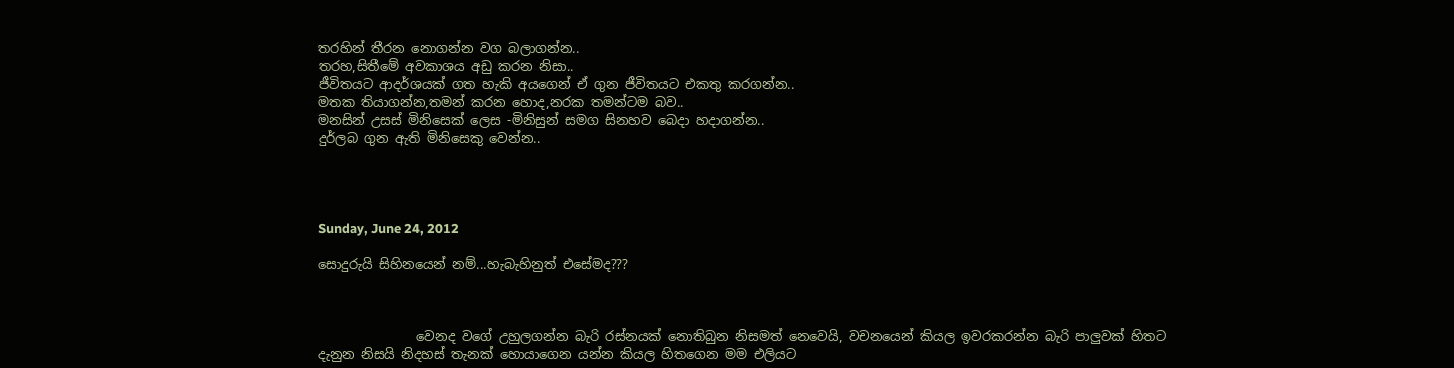තරහින් තීරන නොගන්න වග බලාගන්න..
තරහ,සිතීමේ අවකාශය අඩු කරන නිසා..
ජීවිතයට ආදර්ශයක් ගත හැකි අයගෙන් ඒ ගුන ජීවිතයට එකතු කරගන්න..
මතක තියාගන්න,තමන් කරන හොද,නරක තමන්ටම බව..
මනසින් උසස් මිනිසෙක් ලෙස -මිනිසුන් සමග සිනහව බෙදා හදාගන්න..
දුර්ලබ ගුන ඇති මිනිසෙකු වෙන්න..




Sunday, June 24, 2012

සොදුරුයි සිහිනයෙන් නම්...හැබැහිනුත් එසේමද???



               වෙනද වගේ උහුලගන්න බැරි රස්නයක් නොතිබුන නිසමත් නෙවෙයි, වචනයෙන් කියල ඉවරකරන්න බැරි පාලුවක් හිතට දැනුන නිසයි නිදහස් තැනක් හොයාගෙන යන්න කියල හිතගෙන මම එලියට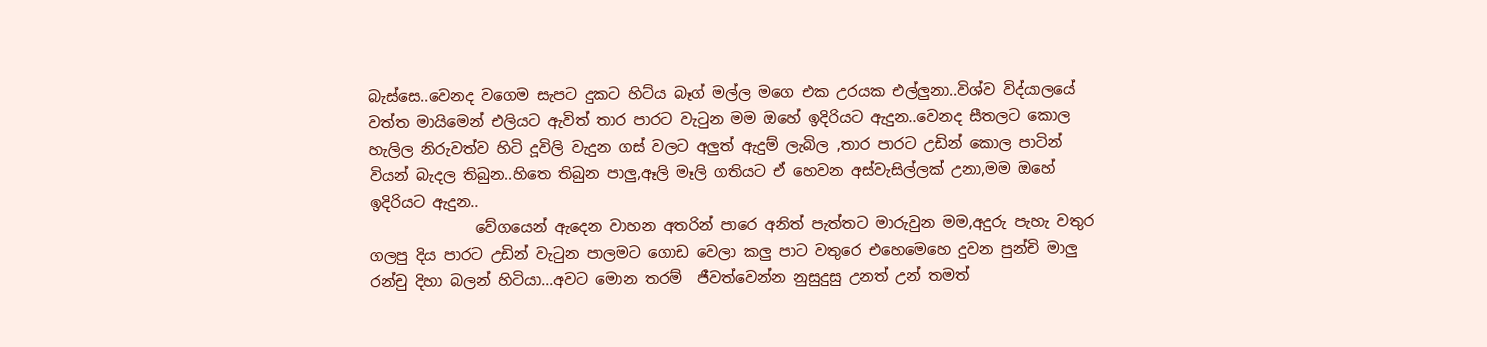බැස්සෙ..වෙනද වගෙම සැපට දුකට හිට්ය බෑග් මල්ල මගෙ එක උරයක එල්ලුනා..විශ්ව විද්යාලයේ වත්ත මායිමෙන් එලියට ඇවිත් තාර පාරට වැටුන මම ඔහේ ඉදිරියට ඇදුන..වෙනද සීතලට කොල හැලිල නිරුවත්ව හිටි දූවිලි වැදුන ගස් වලට අලුත් ඇදුම් ලැබිල ,තාර පාරට උඩින් කොල පාටින් වියන් බැදල තිබුන..හිතෙ තිබුන පාලු,ඈලි මෑලි ගතියට ඒ හෙවන අස්වැසිල්ලක් උනා,මම ඔහේ ඉදිරියට ඇදුන..
              වේගයෙන් ඇදෙන වාහන අතරින් පාරෙ අනිත් පැත්තට මාරුවුන මම,අදුරු පැහැ වතුර ගලපු දිය පාරට උඩින් වැටුන පාලමට ගොඩ වෙලා කලු පාට වතුරෙ එහෙමෙහෙ දුවන පුන්චි මාලු රන්චු දිහා බලන් හිටියා...අවට මොන තරම්  ජීවත්වෙන්න නුසුදුසු උනත් උන් තමත්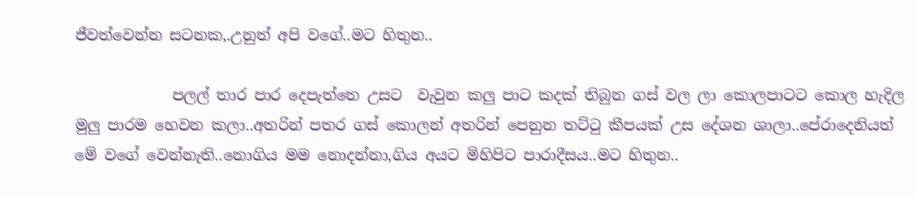ජීවත්වෙන්න සටනක,.උනුත් අපි වගේ..මට හිතුන..

             පලල් තාර පාර දෙපැත්තෙ උසට  වැවුන කලු පාට කදක් තිබුන ගස් වල ලා කොලපාටට කොල හැදිල මුලු පාරම හෙවන කලා..අතරින් පතර ගස් කොලන් අතරින් පෙනුන තට්ටු කීපයක් උස දේශන ශාලා..පේරාදෙනියත් මේ වගේ වෙන්නැති..නොගිය මම නොදන්නා,ගිය අයට මිහිපිට පාරාදීසය..මට හිතුන..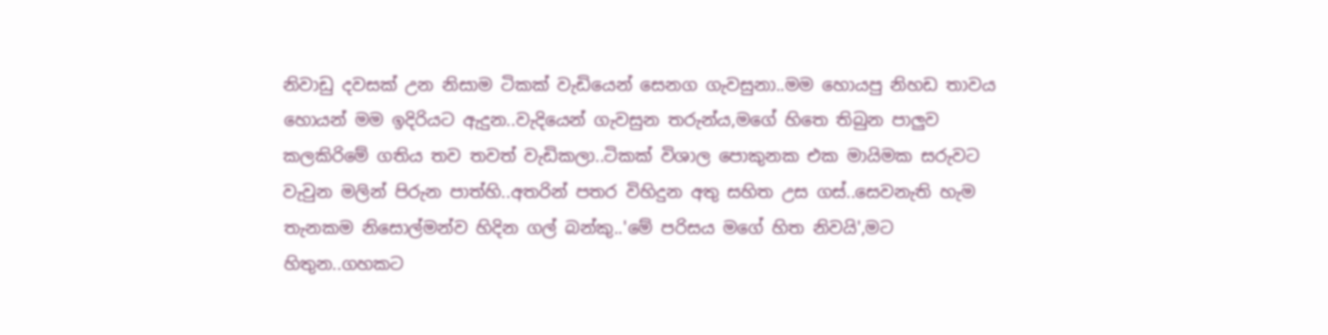නිවාඩු දවසක් උන නිසාම ටිකක් වැඩියෙන් සෙනග ගැවසුනා..මම හොයපු නිහඩ තාවය හොයන් මම ඉදිරියට ඇදුන..වැදියෙන් ගැවසුන තරුන්ය,මගේ හිතෙ තිබුන පාලුව කලකිරිමේ ගතිය තව තවත් වැඩිකලා..ටිකක් විශාල පොකුනක එක මායිමක සරුවට වැවුන මලින් පිරුන පාත්හි..අතරින් පතර විහිදුන අතු සහිත උස ගස්..සෙවනැති හැම තැනකම නිසොල්මන්ව හිදින ගල් බන්කු..'මේ පරිසය මගේ හිත නිවයි',මට හිතුන..ගහකට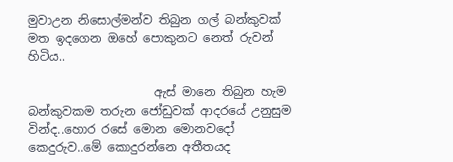මුවාඋන නිසොල්මන්ව තිබුන ගල් බන්කුවක් මත ඉදගෙන ඔහේ පොකුනට නෙත් රුවන් හිටිය..

                     ඇස් මානෙ තිබුන හැම බන්කුවකම තරුන ජෝඩුවක් ආදරයේ උනුසුම වින්ද..හොර රසේ මොන මොනවදෝ  කෙදුරුව..මේ කොදුරන්නෙ අතීතයද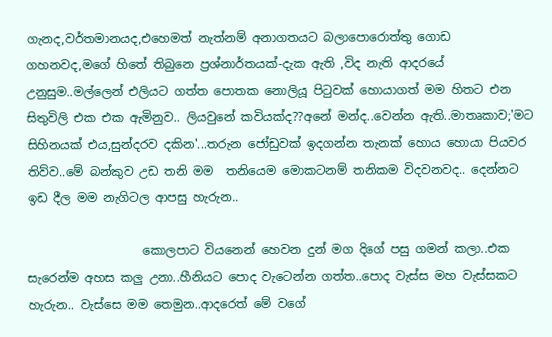ගැනද,වර්තමානයද,එහෙමත් නැත්නම් අනාගතයට බලාපොරොත්තු ගොඩ ගහනවද,මගේ හිතේ තිබුනෙ ප්‍රශ්නාර්තයක්-දැක ඇති ,විද නැති ආදරයේ උනුසුම..මල්ලෙන් එලියට ගත්ත පොතක නොලියූ පිටුවක් හොයාගත් මම හිතට එන සිතුවිලි එක එක ඇමිනුව.. ලියවුනේ කවියක්ද??අනේ මන්ද..වෙන්න ඇති..මාතෘකාව;'මට සිහිනයක් එය,සුන්දරව දකින'...තරුන ජෝඩුවක් ඉදගන්න තැනක් හොය හොයා පියවර තිව්ව..මේ බන්කුව උඩ තනි මම  තනියෙම මොකටනම් තනිකම විදවනවද.. දෙන්නට ඉඩ දීල මම නැගිටල ආපසු හැරුන..

                   කොලපාට වියනෙන් හෙවන දුන් මග දිගේ පසු ගමන් කලා..එක සැරෙන්ම අහස කලු උනා..හීනියට පොද වැටෙන්න ගත්ත..පොද වැස්ස මහ වැස්සකට හැරුන.. වැස්සෙ මම තෙමුන..ආදරෙත් මේ වගේ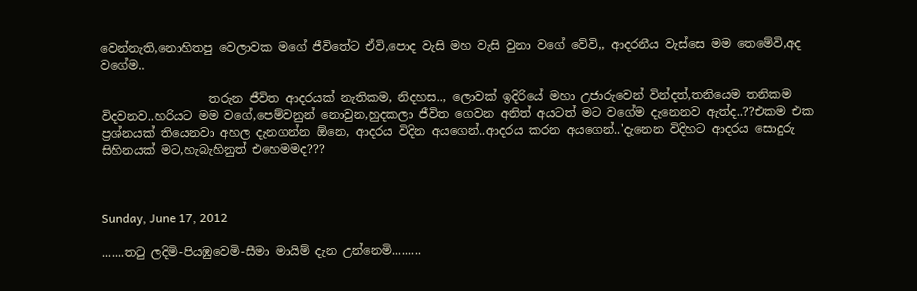වෙන්නැති,නොහිතපු වෙලාවක මගේ ජීවිතේට ඒවි,පොද වැසි මහ වැසි වුනා වගේ වේවි,, ආදරනීය වැස්සෙ මම තෙමේවි,අද වගේම..

                  තරුන ජීවිත ආදරයක් නැතිකම, නිදහස.., ලොවක් ඉදිරියේ මහා උජාරුවෙන් වින්දත්,තනියෙම තනිකම විදවනව..හරියට මම වගේ,පෙම්වනුන් නොවුන,හුදකලා ජීවිත ගෙවන අනිත් අයටත් මට වගේම දැනෙනව ඇත්ද..??එකම එක ප්‍රශ්නයක් තියෙනවා අහල දැනගන්න ඕනෙ, ආදරය විදින අයගෙන්..ආදරය කරන අයගෙන්..'දැනෙන විදිහට ආදරය සොදුරු සිහිනයක් මට,හැබැහිනුත් එහෙමමද???



Sunday, June 17, 2012

.......තටු ලදිමි-පියඹුවෙමි-සීමා මායිම් දැන උන්නෙමි.........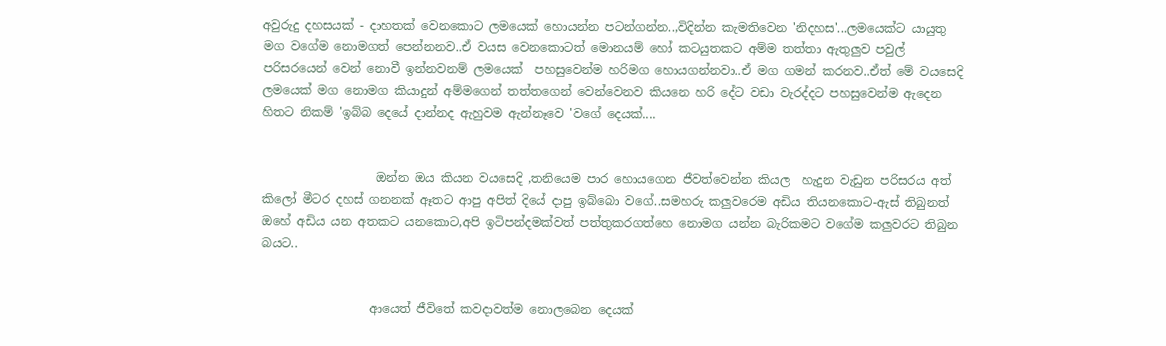අවුරුදු දහසයක් - දාහතක් වෙනකොට ලමයෙක් හොයන්න පටන්ගන්න..,විදින්න කැමතිවෙන 'නිදහස'...ලමයෙක්ට යායුතු මග වගේම නොමගත් පෙන්නනව..ඒ වයස වෙනකොටත් මොනයම් හෝ කටයුතකට අම්ම තත්තා ඇතුලුව පවුල් පරිසරයෙන් වෙන් නොවී ඉන්නවනම් ලමයෙක්  පහසුවෙන්ම හරිමග හොයගන්නවා..ඒ මග ගමන් කරනව..ඒත් මේ වයසෙදි ලමයෙක් මග නොමග කියාදුන් අම්මගෙන් තත්තගෙන් වෙන්වෙනව කියනෙ හරි දේට වඩා වැරද්දට පහසුවෙන්ම ඇදෙන හිතට නිකම් 'ඉබ්බ දෙයේ දාන්නද ඇහුවම ඇන්නෑවෙ 'වගේ දෙයක්....


                   ඔන්න ඔය කියන වයසෙදි ,තනියෙම පාර හොයගෙන ජීවත්වෙන්න කියල  හැදුන වැඩුන පරිසරය අත් කිලෝ මීටර දහස් ගනනක් ඈතට ආපු අපිත් දියේ දාපු ඉබ්බො වගේ..සමහරු කලුවරෙම අඩිය තියනකොට-ඇස් තිබුනත් ඔහේ අඩිය යන අතකට යනකොට,අපි ඉටිපන්දමක්වත් පත්තුකරගත්හෙ නොමග යන්න බැරිකමට වගේම කලුවරට තිබුන බයට..


                  ආයෙත් ජීවිතේ කවදාවත්ම නොලබෙන දෙයක්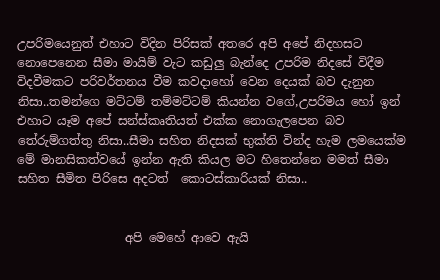උපරිමයෙනුත් එහාට විදින පිරිසක් අතරෙ අපි අපේ නිදහසට  නොපෙනෙන සීමා මායිම් වැට කඩුලු බැන්දෙ උපරිම නිදසේ විදීම විදවීමකට පරිවර්තනය වීම කවදාහෝ වෙන දෙයක් බව දැනුන නිසා..තමන්ගෙ මට්ටම් තම්මට්ටම් කියන්න වගේ,උපරිමය හෝ ඉන් එහාට යෑම අපේ සන්ස්කෘතියත් එක්ක නොගැලපෙන බව තේරුම්ගත්තු නිසා..සීමා සහිත නිදසක් භුක්ති වින්ද හැම ලමයෙක්ම මේ මානසිකත්වයේ ඉන්න ඇති කියල මට හිතෙන්නෙ මමත් සීමා සහිත සීමිත පිරිසෙ අදටත්  කොටස්කාරියක් නිසා..


                  අපි මෙහේ ආවෙ ඇයි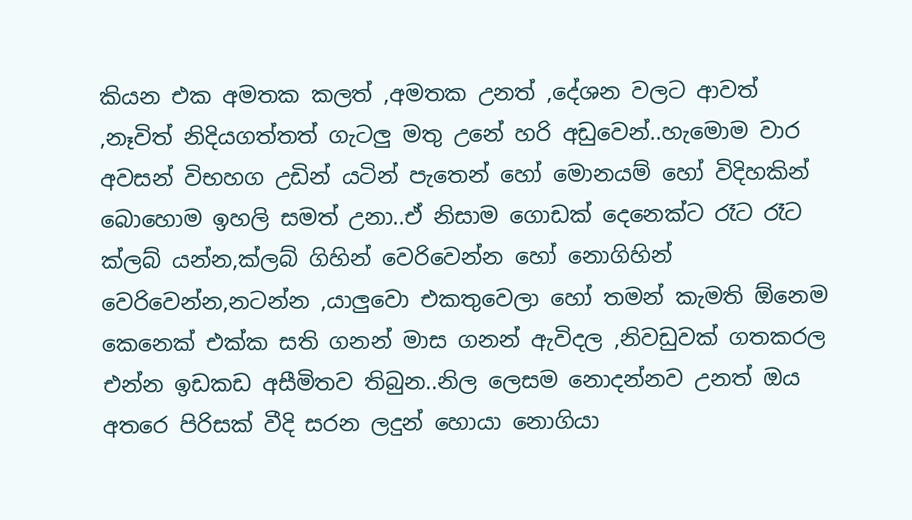කියන එක අමතක කලත් ,අමතක උනත් ,දේශන වලට ආවත් ,නෑවිත් නිදියගත්තත් ගැටලු මතු උනේ හරි අඩුවෙන්..හැමොම වාර අවසන් විභහග උඩින් යටින් පැතෙන් හෝ මොනයම් හෝ විදිහකින්  බොහොම ඉහලි සමත් උනා..ඒ නිසාම ගොඩක් දෙනෙක්ට රෑට රෑට ක්ලබ් යන්න,ක්ලබ් ගිහින් වෙරිවෙන්න හෝ නොගිහින් වෙරිවෙන්න,නටන්න ,යාලුවො එකතුවෙලා හෝ තමන් කැමති ඕනෙම කෙනෙක් එක්ක සති ගනන් මාස ගනන් ඇවිදල ,නිවඩුවක් ගතකරල එන්න ඉඩකඩ අසීමිතව තිබුන..නිල ලෙසම නොදන්නව උනත් ඔය අතරෙ පිරිසක් වීදි සරන ලදුන් හොයා නොගියා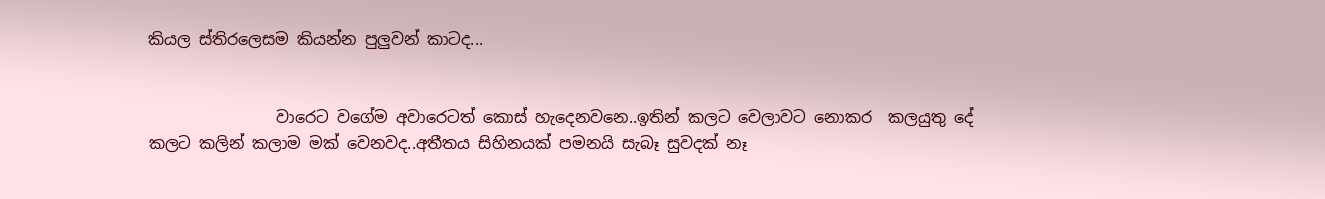කියල ස්තිරලෙසම කියන්න පුලුවන් කාටද...


                වාරෙට වගේම අවාරෙටත් කොස් හැදෙනවනෙ..ඉතින් කලට වෙලාවට නොකර  කලයුතු දේ කලට කලින් කලාම මක් වෙනවද..අතීතය සිහිනයක් පමනයි සැබෑ සුවදක් නෑ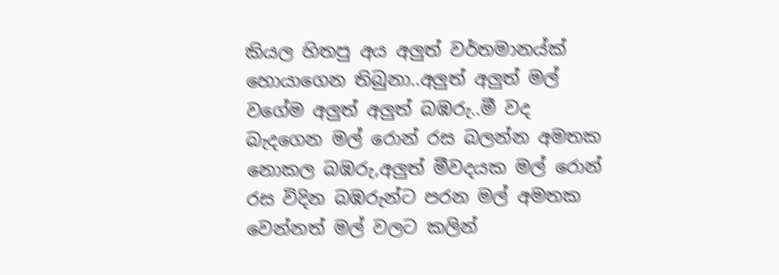කියල හිතපු අය අලුත් වර්තමානය්ක් හොයාගෙන තිබුනා..අලුත් අලුත් මල් වගේම අලුත් අලුත් බඹරු..මී වද බැදගෙන මල් රොන් රස බලන්න අමතක නොකල බඹරු,අලුත් මීවදයක මල් රොන් රස විදින බඹරුන්ට පරන මල් අමතක වෙන්නත් මල් වලට කලින්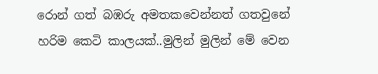රොන් ගත් බඹරු අමතකවෙන්නත් ගතවුනේ හරිම කෙටි කාලයක්..මුලින් මුලින් මේ වෙන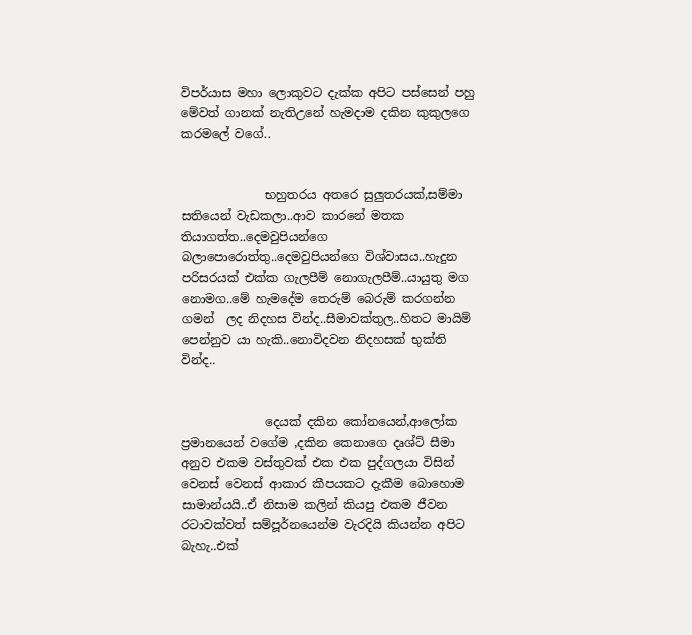විපර්යාස මහා ලොකුවට දැක්ක අපිට පස්සෙන් පහු මේවත් ගානක් නැතිඋනේ හැමදාම දකින කුකුලගෙ කරමලේ වගේ..


              භහුතරය අතරෙ සුලුතරයක්,සම්මා සතියෙන් වැඩකලා..ආව කාරනේ මතක තියාගත්ත..දෙමවුපියන්ගෙ බලාපොරොත්තු..දෙමවුපියන්ගෙ විශ්වාසය..හැදුන පරිසරයක් එක්ක ගැලපීම් නොගැලපීම්..යායුතු මග නොමග..මේ හැමදේම තෙරුම් බෙරුම් කරගන්න ගමන්  ලද නිදහස වින්ද..සීමාවක්තුල..හිතට මායිම් පෙන්නුව යා හැකි..නොවිදවන නිදහසක් භුක්ති වින්ද..


              දෙයක් දකින කෝනයෙන්,ආලෝක ප්‍රමානයෙන් වගේම ,දකින කෙනාගෙ දෘශ්ට් සීමා අනුව එකම වස්තුවක් එක එක පුද්ගලයා විසින් වෙනස් වෙනස් ආකාර කීපයකට දැකීම බොහොම සාමාන්යයි..ඒ නිසාම කලින් කියපු එකම ජීවන රටාවක්වත් සම්පූර්නයෙන්ම වැරදියි කියන්න අපිට බැහැ..එක්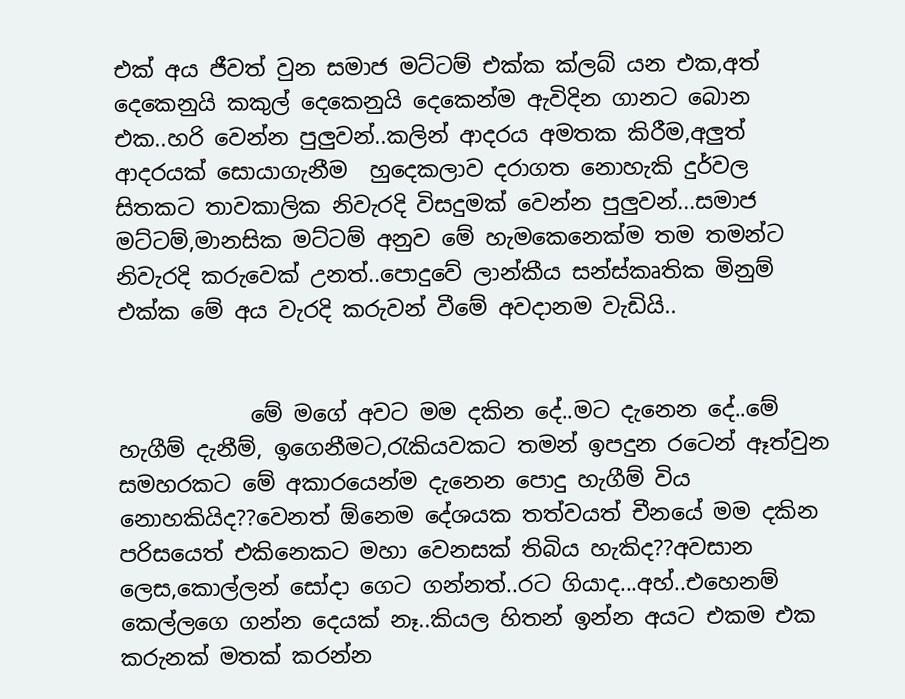එක් අය ජීවත් වුන සමාජ මට්ටම් එක්ක ක්ලබ් යන එක,අත් දෙකෙනුයි කකුල් දෙකෙනුයි දෙකෙන්ම ඇවිදින ගානට බොන එක..හරි වෙන්න පුලුවන්..කලින් ආදරය අමතක කිරීම,අලුත් ආදරයක් සොයාගැනීම  හුදෙකලාව දරාගත නොහැකි දුර්වල සිතකට තාවකාලික නිවැරදි විසදුමක් වෙන්න පුලුවන්...සමාජ මට්ටම්,මානසික මට්ටම් අනුව මේ හැමකෙනෙක්ම තම තමන්ට නිවැරදි කරුවෙක් උනත්..පොදුවේ ලාන්කීය සන්ස්කෘතික මිනුම් එක්ක මේ අය වැරදි කරුවන් වීමේ අවදානම වැඩියි..


            මේ මගේ අවට මම දකින දේ..මට දැනෙන දේ..මේ හැගීම් දැනීම්, ඉගෙනීමට,රැකියවකට තමන් ඉපදුන රටෙන් ඈත්වුන සමහරකට මේ අකාරයෙන්ම දැනෙන පොදු හැගීම් විය නොහකියිද??වෙනත් ඕනෙම දේශයක තත්වයත් චීනයේ මම දකින පරිසයෙත් එකිනෙකට මහා වෙනසක් තිබිය හැකිද??අවසාන ලෙස,කොල්ලන් සෝදා ගෙට ගන්නත්..රට ගියාද...අහ්..එහෙනම් කෙල්ලගෙ ගන්න දෙයක් නෑ..කියල හිතන් ඉන්න අයට එකම එක කරුනක් මතක් කරන්න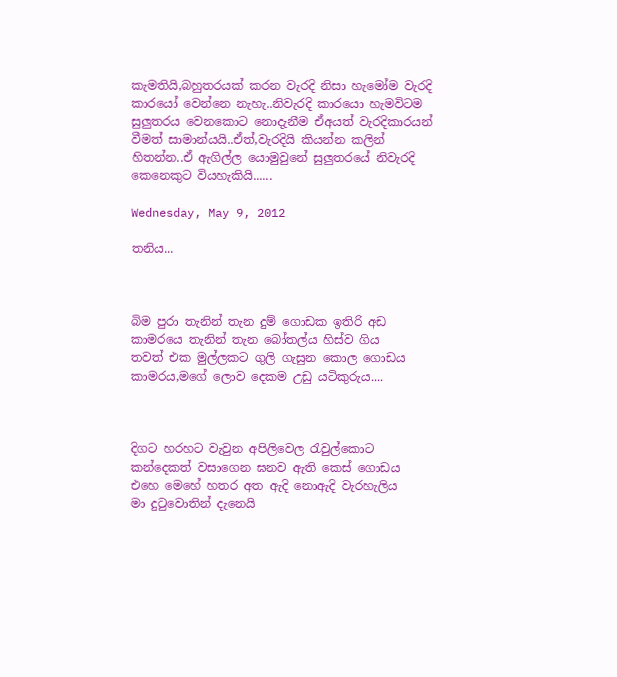කැමතියි,බහුතරයක් කරන වැරදි නිසා හැමෝම වැරදි කාරයෝ වෙන්නෙ නැහැ..නිවැරදි කාරයො හැමවිටම සුලුතරය වෙනකොට නොදැනීම ඒඅයත් වැරදිකාරයන් වීමත් සාමාන්යයි..ඒත්,වැරදියි කියන්න කලින් හිතන්න..ඒ ඇගිල්ල යොමුවුනේ සුලුතරයේ නිවැරදි කෙනෙකුට වියහැකියි......

Wednesday, May 9, 2012

තනිය...



බිම පුරා තැනින් තැන දුම් ගොඩක ඉතිරි අඩ
කාමරයෙ තැනින් තැන බෝතල්ය හිස්ව ගිය
තවත් එක මුල්ලකට ගුලි ගැසුන කොල ගොඩය
කාමරය,මගේ ලොව දෙකම උඩු යටිකුරුය....



දිගට හරහට වැවුන අපිලිවෙල රැවුල්කොට
කන්දෙකත් වසාගෙන ඝනව ඇති කෙස් ගොඩය
එහෙ මෙහේ හතර අත ඇදි නොඇදි වැරහැලිය
මා දුටුවොතින් දැනෙයි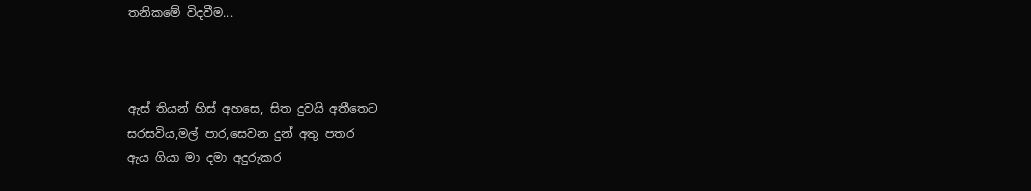තනිකමේ විදවීම...



ඇස් තියන් හිස් අහසෙ, සිත දුවයි අතීතෙට
සරසවිය,මල් පාර,සෙවන දුන් අතු පතර
ඇය ගියා මා දමා අදුරුකර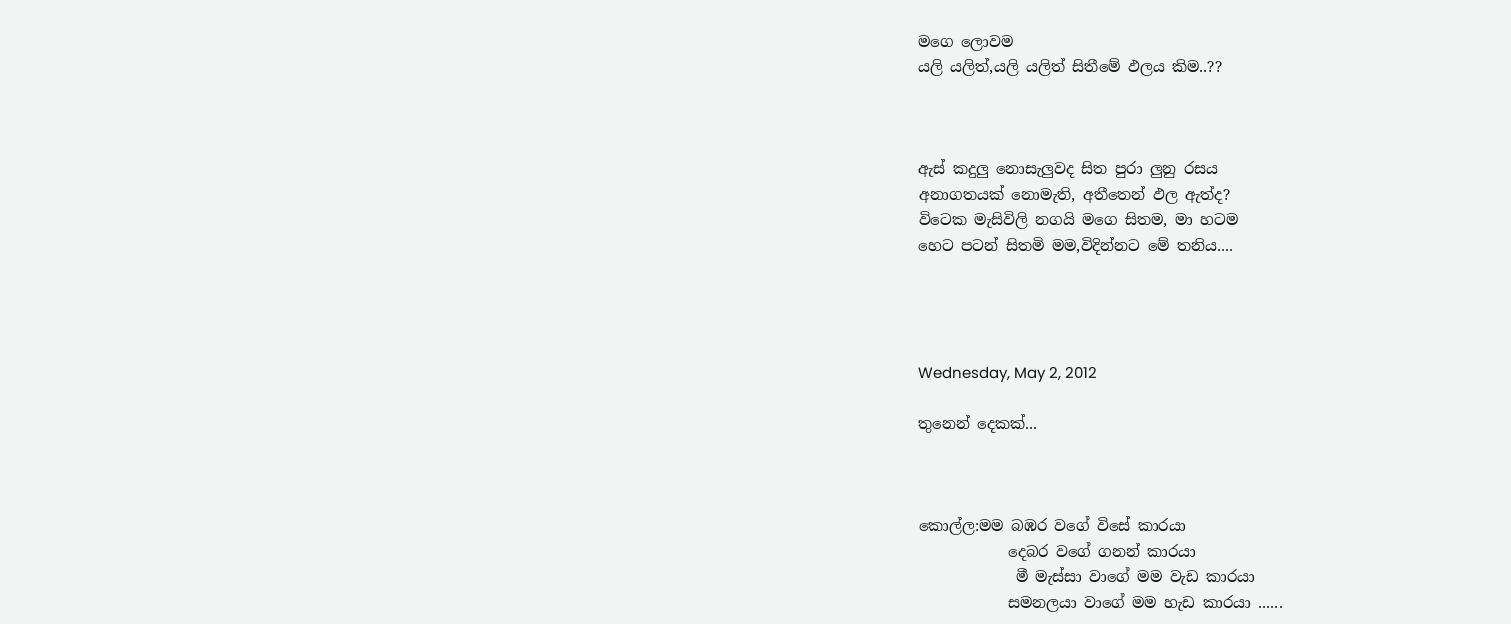මගෙ ලොවම
යලි යලිත්,යලි යලිත් සිතීමේ ඵලය කිම..??



ඇස් කදුලු නොසැලුවද සිත පුරා ලුනු රසය
අනාගතයක් නොමැති, අතීතෙන් ඵල ඇත්ද?
විටෙක මැසිවිලි නගයි මගෙ සිතම, මා හටම
හෙට පටන් සිතමි මම,විදින්නට මේ තනිය....




Wednesday, May 2, 2012

තුනෙන් දෙකක්...



කොල්ල:මම බඹර වගේ විසේ කාරයා
            දෙබර වගේ ගනන් කාරයා
             මී මැස්සා වාගේ මම වැඩ කාරයා
            සමනලයා වාගේ මම හැඩ කාරයා ......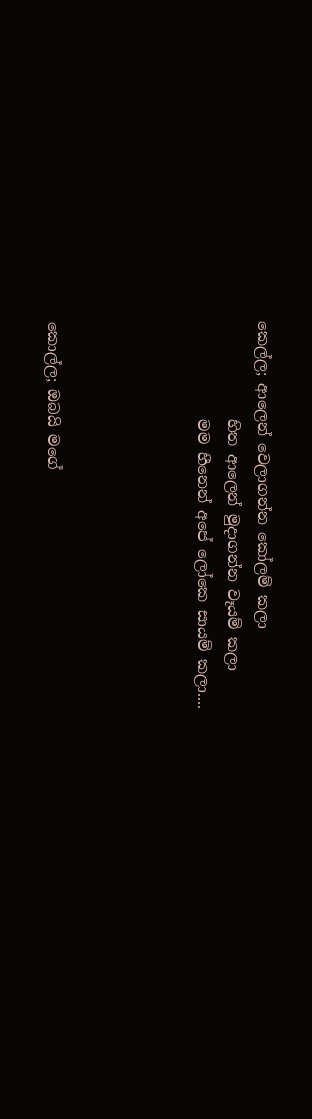කෙල්ල; ආලෙන් වෙලාගන්න කෝලම් කලා
             හිත ආලෙන් මුදාගන්න වෑයම් කලා
             මම හීනෙන් අපේ ලෝකෙ සායම් කලා....




කොල්ල; ඔබයි මගේ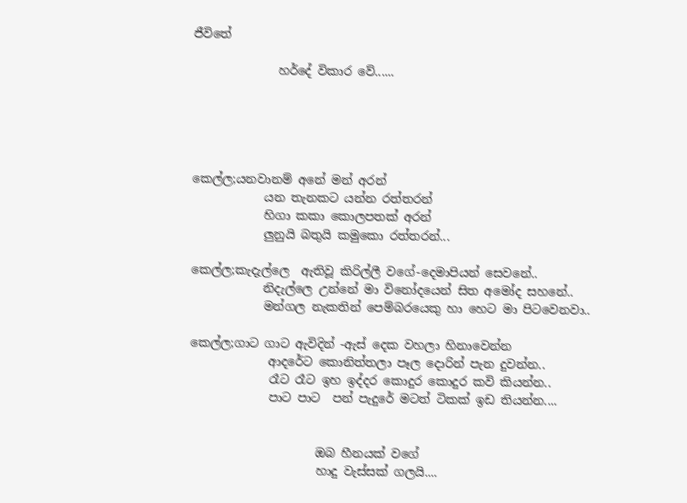ජීවිතේ

              හර්දේ විකාර වේ......





කෙල්ල;යනවානම් අනේ මන් අරන්
            යන තැනකට යන්න රත්තරන්
            හිගා කකා කොලපතක් අරන්
            ලුනුයි බතුයි කමුකො රත්තරන්...

කෙල්ල;කැදැල්ලෙ  ඇතිවූ කිරිල්ලී වගේ-දෙමාපියන් සෙවනේ..
            නිදැල්ලෙ උන්නේ මා විනෝදයෙන් සිත අමෝද සහනේ..
            මන්ගල නැකතින් පෙම්බරයෙකු හා හෙට මා පිටවෙනවා..

කෙල්ල;ගාට ගාට ඇවිදින් -ඇස් දෙක වහලා හිනාවෙන්න
             ආදරේට කොනිත්තලා පෑල දොරින් පැන දුවන්න..
             රෑට රෑට ඉහ ඉද්දර කොදුර කොදුර කවි කියන්න..
             පාට පාට  පන් පැදුරේ මටත් ටිකක් ඉඩ තියන්න....


                     ඔබ හීනයක් වගේ
                     හාදු වැස්සක් ගලයි....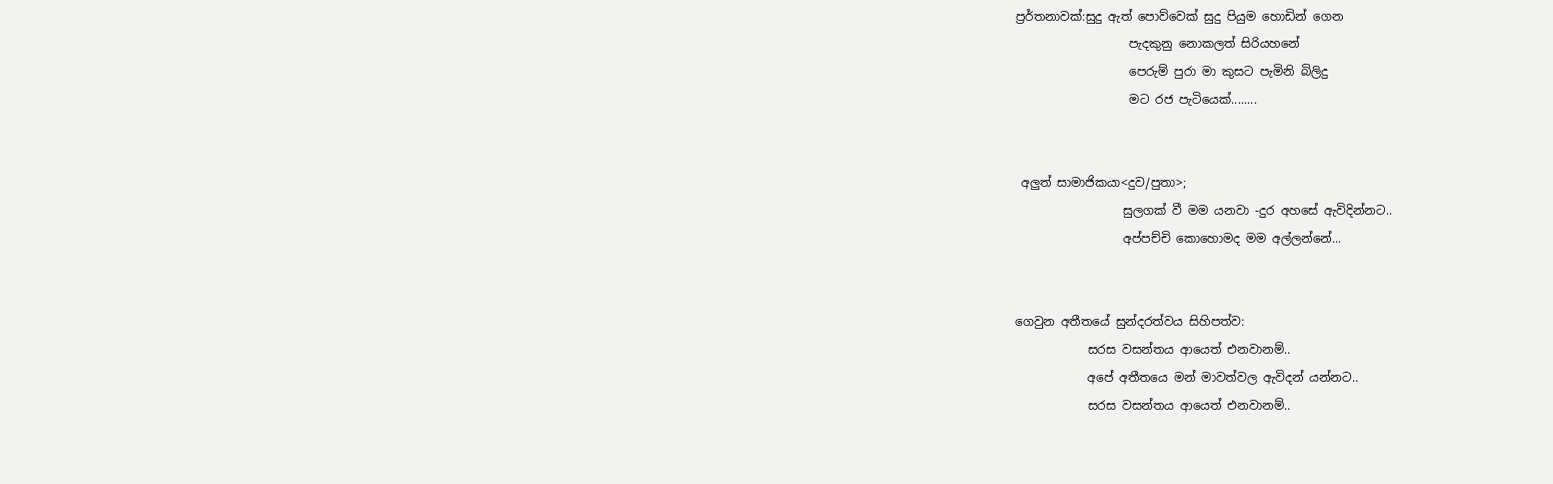ප්‍රර්තනාවක්:සුදු ඇත් පොව්වෙක් සුදු පියුම හොඩින් ගෙන
                   පැදකුනු නොකලත් සිරියහනේ
                   පෙරුම් පුරා මා කුසට පැමිනි බිලිදු
                   මට රජ පැටියෙක්........


 අලුත් සාමාජිකයා<දුව/පුතා>;
                  සුලගක් වී මම යනවා -දුර අහසේ ඇවිදින්නට..
                  අප්පච්චි කොහොමද මම අල්ලන්නේ...


ගෙවුන අතීතයේ සුන්දරත්වය සිහිපත්ව:
            සරස වසන්තය ආයෙත් එනවානම්..
            අපේ අතීතයෙ මන් මාවත්වල ඇවිදන් යන්නට..
            සරස වසන්තය ආයෙත් එනවානම්..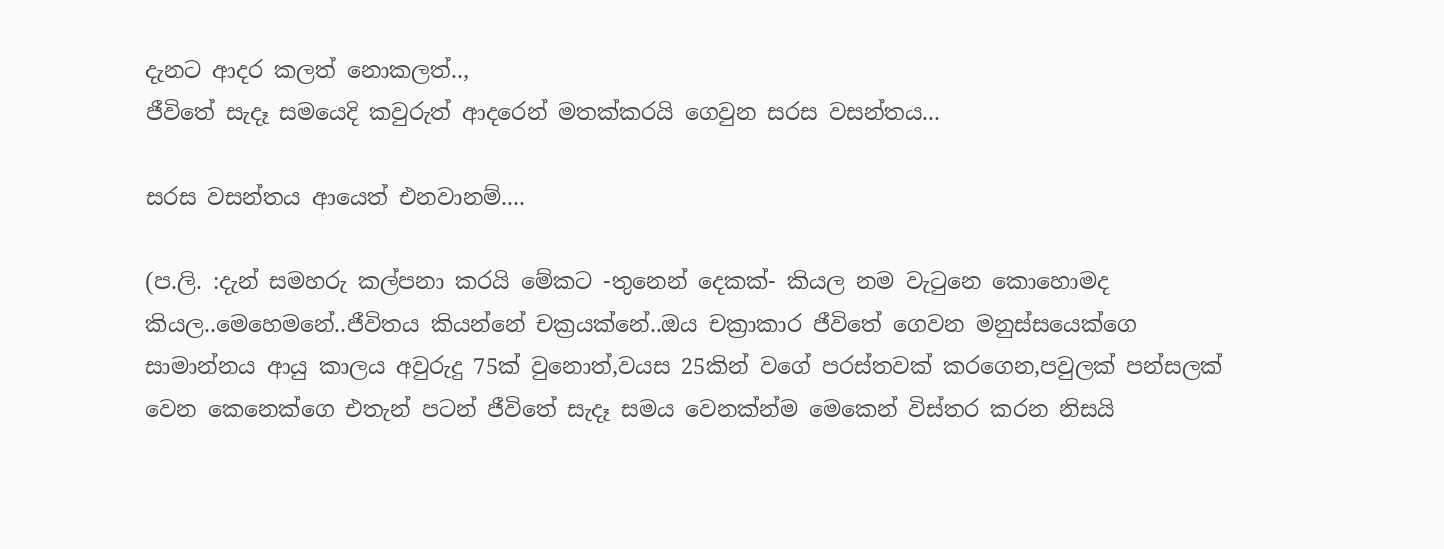දැනට ආදර කලත් නොකලත්..,
ජීවිතේ සැදෑ සමයෙදි කවුරුත් ආදරෙන් මතක්කරයි ගෙවුන සරස වසන්තය...

සරස වසන්තය ආයෙත් එනවානම්....

(ප.ලි. :දැන් සමහරු කල්පනා කරයි මේකට -තුනෙන් දෙකක්- කියල නම වැටුනෙ කොහොමද කියල..මෙහෙමනේ..ජීවිතය කියන්නේ චක්‍රයක්නේ..ඔය චක්‍රාකාර ජීවිතේ ගෙවන මනුස්සයෙක්ගෙ සාමාන්නය ආයු කාලය අවුරුදු 75ක් වුනොත්,වයස 25කින් වගේ පරස්තවක් කරගෙන,පවුලක් පන්සලක් වෙන කෙනෙක්ගෙ එතැන් පටන් ජීවිතේ සැදෑ සමය වෙනක්න්ම මෙකෙන් විස්තර කරන නිසයි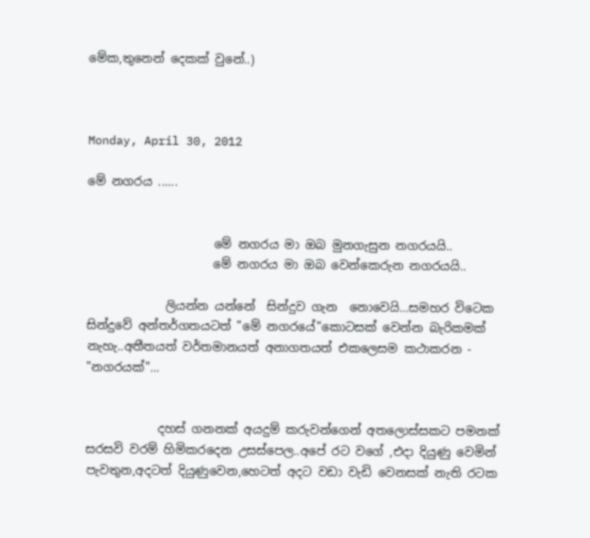මේක,තුනෙන් දෙකක් වුනේ..)



Monday, April 30, 2012

මේ නගරය ......


                     මේ නගරය මා ඔබ මුනගැසුන නගරයයි..
                     මේ නගරය මා ඔබ වෙන්කෙරුන නගරයයි..

             ලියන්න යන්නේ  සින්දුව ගැන  නොවෙයි...සමහර විටෙක සින්දුවේ අන්තර්ගතයටත් "මේ නගරයේ"කොටසක් වෙන්න බැරිකමක් නැහැ..අතීතයත් වර්තමානයත් අනාගතයත් එකලෙසම කථාකරන - "නගරයක්"...


            දහස් ගනනක් අයදුම් කරුවන්ගෙන් අතලොස්සකට පමනක් සරසවි වරම් හිමිකරදෙන උසස්පෙල..අපේ රට වගේ ,එදා දියුණු වෙමින් පැවතුන,අදටත් දියුණුවෙන,හෙටත් අදට වඩා වැඩි වෙනසක් නැති රටක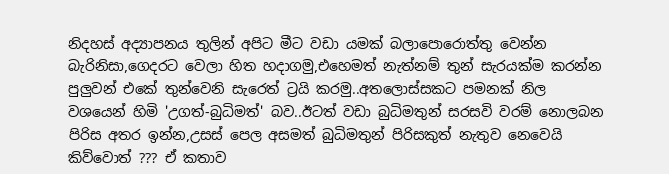නිදහස් අද්‍යාපනය තුලින් අපිට මීට වඩා යමක් බලාපොරොත්තු වෙන්න බැරිනිසා,ගෙදරට වෙලා හිත හදාගමු,එහෙමත් නැත්නම් තුන් සැරයක්ම කරන්න පුලුවන් එකේ තුන්වෙනි සැරෙත් ට්‍රයි කරමු..අතලොස්සකට පමනක් නිල වශයෙන් හිමි 'උගත්-බුධිමත්' බව..ඊටත් වඩා බුධිමතුන් සරසවි වරම් නොලබන පිරිස අතර ඉන්න,උසස් පෙල අසමත් බුධිමතුන් පිරිසකුත් නැතුව නෙවෙයි කිව්වොත් ??? ඒ කතාව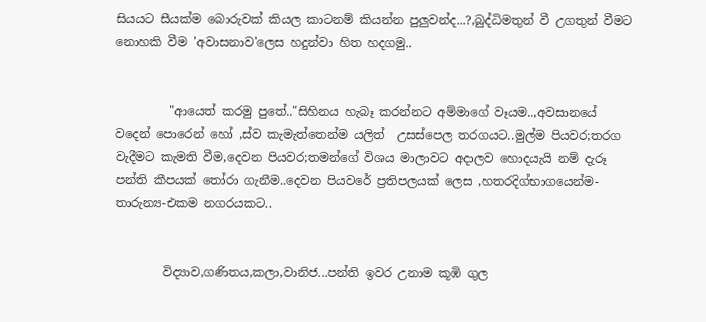සියයට සීයක්ම බොරුවක් කියල කාටනම් කියන්න පුලුවන්ද...?,බුද්ධිමතුන් වී උගතුන් වීමට නොහකි වීම 'අවාසනාව'ලෙස හදුන්වා හිත හදගමු..


         "ආයෙත් කරමු පුතේ.."සිහිනය හැබෑ කරන්නට අම්මාගේ වෑයම..,අවසානයේ වදෙන් පොරෙන් හෝ ,ස්ව කැමැත්තෙන්ම යලිත්  උසස්පෙල තරගයට..මුල්ම පියවර;තරග වැදීමට කැමති වීම,දෙවන පියවර;තමන්ගේ විශය මාලාවට අදාලව හොදයැයි නම් දැරූ පන්ති කීපයක් තෝරා ගැනීම..දෙවන පියවරේ ප්‍රතිපලයක් ලෙස ,හතරදිග්භාගයෙන්ම-තාරුන්‍ය-එකම නගරයකට..


        විද්‍යාව,ගණිතය,කලා,වානිජ...පන්ති ඉවර උනාම කූඹි ගුල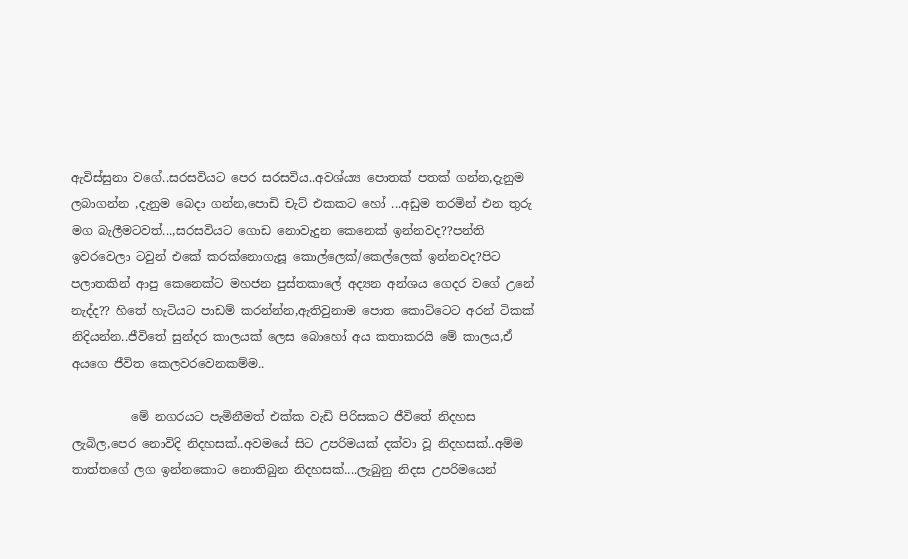ඇවිස්සුනා වගේ..සරසවියට පෙර සරසවිය..අවශ්ය්‍ය පොතක් පතක් ගන්න,දැනුම ලබාගන්න ,දැනුම බෙදා ගන්න,පොඩි චැට් එකකට හෝ ...අඩුම තරමින් එන තුරු මග බැලීමටවත්...,සරසවියට ගොඩ නොවැදුන කෙනෙක් ඉන්නවද??පන්ති ඉවරවෙලා ටවුන් එකේ කරක්නොගැසූ කොල්ලෙක්/කෙල්ලෙක් ඉන්නවද?පිට පලාතකින් ආපු කෙනෙක්ට මහජන පුස්තකාලේ අද්‍යන අන්ශය ගෙදර වගේ උනේ නැද්ද?? හිතේ හැටියට පාඩම් කරන්න්න,ඇතිවුනාම පොත කොට්ටෙට අරන් ටිකක් නිදියන්න..ජීවිතේ සුන්දර කාලයක් ලෙස බොහෝ අය කතාකරයි මේ කාලය,ඒ අයගෙ ජීවිත කෙලවරවෙනකම්ම..

          මේ නගරයට පැමිනීමත් එක්ක වැඩි පිරිසකට ජීවිතේ නිදහස ලැබිල,පෙර නොවිදි නිදහසක්..අවමයේ සිට උපරිමයක් දක්වා වූ නිදහසක්..අම්ම තාත්තගේ ලග ඉන්නකොට නොතිබුන නිදහසක්....ලැබුනු නිදස උපරිමයෙන්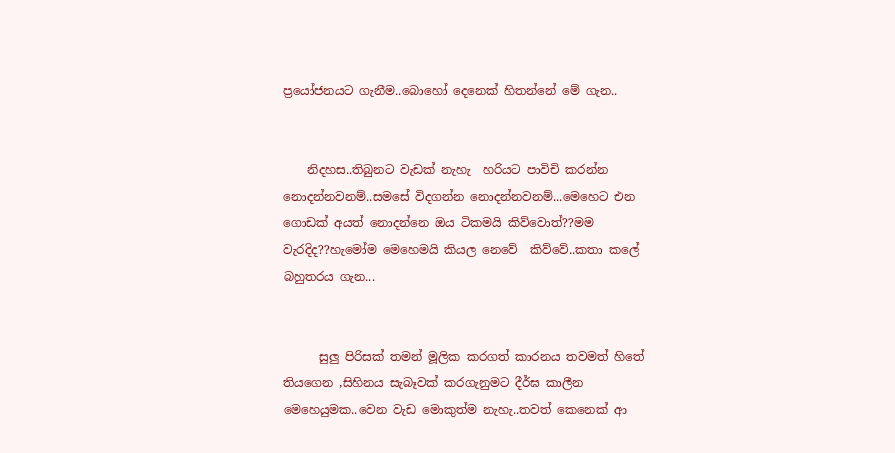ප්‍රයෝජනයට ගැනීම..බොහෝ දෙනෙක් හිතන්නේ මේ ගැන..


    නිදහස..තිබුනට වැඩක් නැහැ  හරියට පාවිචි කරන්න නොදන්නවනම්..සමසේ විදගන්න නොදන්නවනම්...මෙහෙට එන ගොඩක් අයත් නොදන්නෙ ඔය ටිකමයි කිව්වොත්??මම වැරදිද??හැමෝම මෙහෙමයි කියල නෙවේ  කිව්වේ..කතා කලේ බහුතරය ගැන...


      සුලු පිරිසක් තමන් මූලික කරගත් කාරනය තවමත් හිතේ තියගෙන ,සිහිනය සැබෑවක් කරගැනුමට දීර්ඝ කාලීන මෙහෙයුමක..වෙන වැඩ මොකුත්ම නැහැ..තවත් කෙනෙක් ආ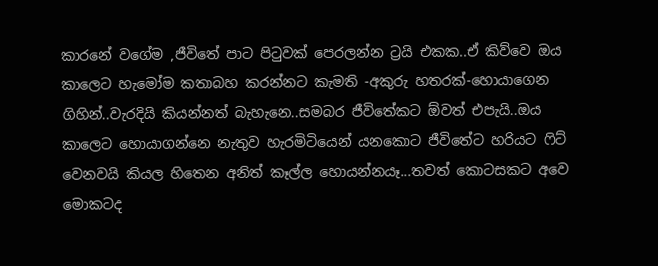කාරනේ වගේම ,ජීවිතේ පාට පිටුවක් පෙරලන්න ට්‍රයි එකක..ඒ කිව්වෙ ඔය කාලෙට හැමෝම කතාබහ කරන්නට කැමති -අකුරු හතරක්-හොයාගෙන ගිහින්..වැරදියි කියන්නත් බැහැනෙ..සමබර ජීවිතේකට ඕවත් එපැයි..ඔය කාලෙට හොයාගන්නෙ නැතුව හැරමිටියෙන් යනකොට ජීවිතේට හරියට ෆිට් වෙනවයි කියල හිතෙන අනිත් කෑල්ල හොයන්නයෑ...තවත් කොටසකට අවෙ මොකටද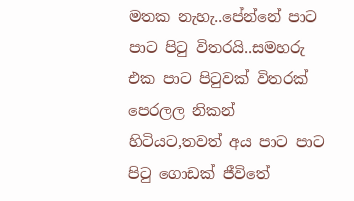මතක නැහැ..පේන්නේ පාට පාට පිටු විතරයි..සමහරු එක පාට පිටුවක් විතරක් පෙරලල නිකන් හිටියට,තවත් අය පාට පාට පිටු ගොඩක් ජීවිතේ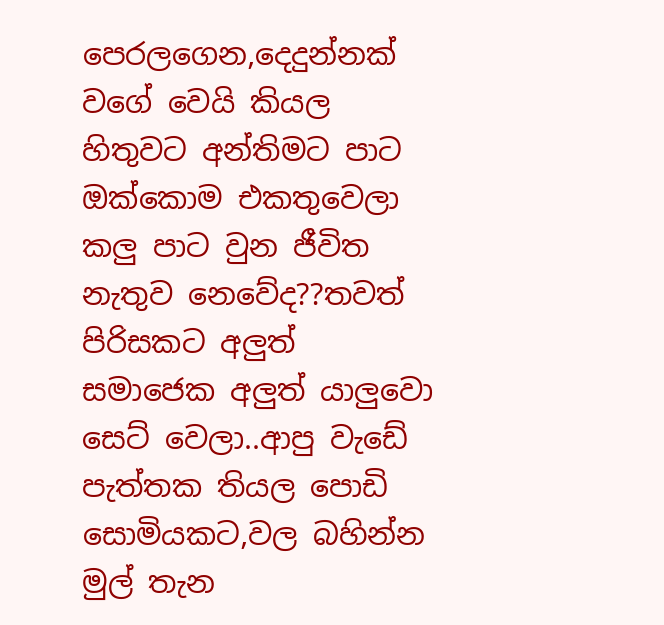පෙරලගෙන,දෙදුන්නක්  වගේ වෙයි කියල හිතුවට අන්තිමට පාට ඔක්කොම එකතුවෙලා කලු පාට වුන ජීවිත නැතුව නෙවේද??තවත් පිරිසකට අලුත් සමාජෙක අලුත් යාලුවො සෙට් වෙලා..ආපු වැඩේ පැත්තක තියල පොඩි සොමියකට,වල බහින්න මුල් තැන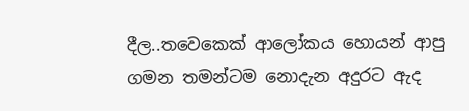දීල..තවෙකෙක් ආලෝකය හොයන් ආපු ගමන තමන්ටම නොදැන අදුරට ඇද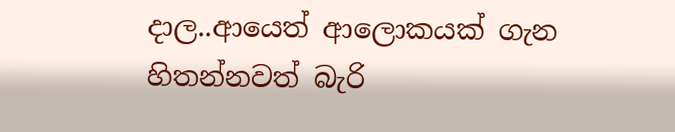දාල..ආයෙත් ආලොකයක් ගැන හිතන්නවත් බැරි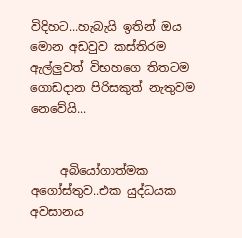විදිහට...හැබැයි ඉතින් ඔය මොන අඩවුව කස්තිරම ඇල්ලුවත් විභහගෙ තිතටම ගොඩදාන පිරිසකුත් නැතුවම නෙවේයි...


     අබියෝගාත්මක අගෝස්තුව..එක යුද්ධයක අවසානය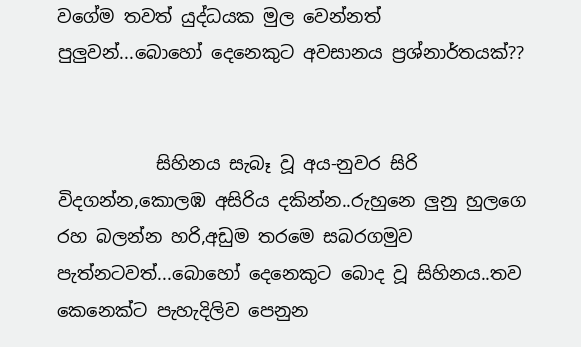වගේම තවත් යුද්ධයක මුල වෙන්නත් පුලුවන්...බොහෝ දෙනෙකුට අවසානය ප්‍රශ්නාර්තයක්??


           සිහිනය සැබෑ වූ අය-නුවර සිරි විදගන්න,කොලඹ අසිරිය දකින්න..රුහුනෙ ලුනු හුලගෙ රහ බලන්න හරි,අඩුම තරමෙ සබරගමුව පැත්නටවත්...බොහෝ දෙනෙකුට බොද වූ සිහිනය..තව කෙනෙක්ට පැහැදිලිව පෙනුන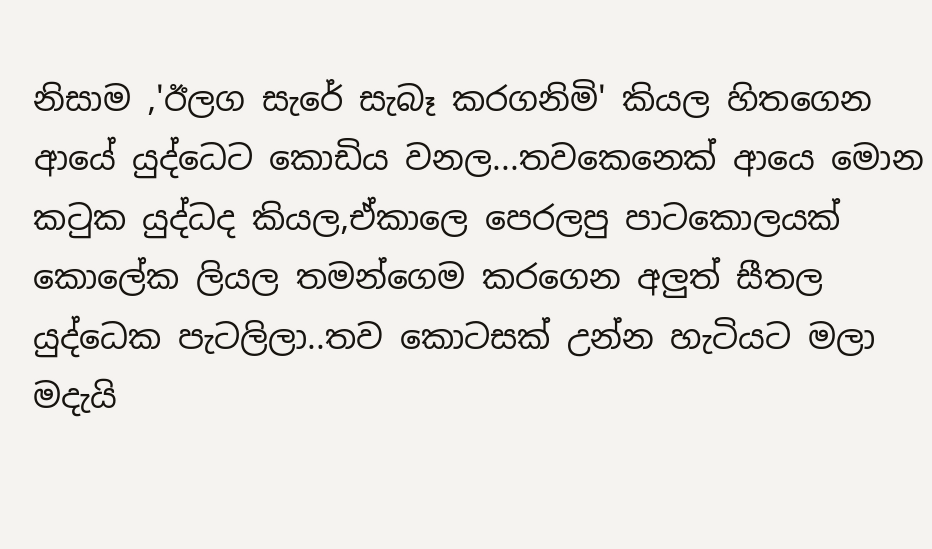නිසාම ,'ඊලග සැරේ සැබෑ කරගනිමි' කියල හිතගෙන ආයේ යුද්ධෙට කොඩිය වනල...තවකෙනෙක් ආයෙ මොන  කටුක යුද්ධද කියල,ඒකාලෙ පෙරලපු පාටකොලයක් කොලේක ලියල තමන්ගෙම කරගෙන අලුත් සීතල යුද්ධෙක පැටලිලා..තව කොටසක් උන්න හැටියට මලා මදැයි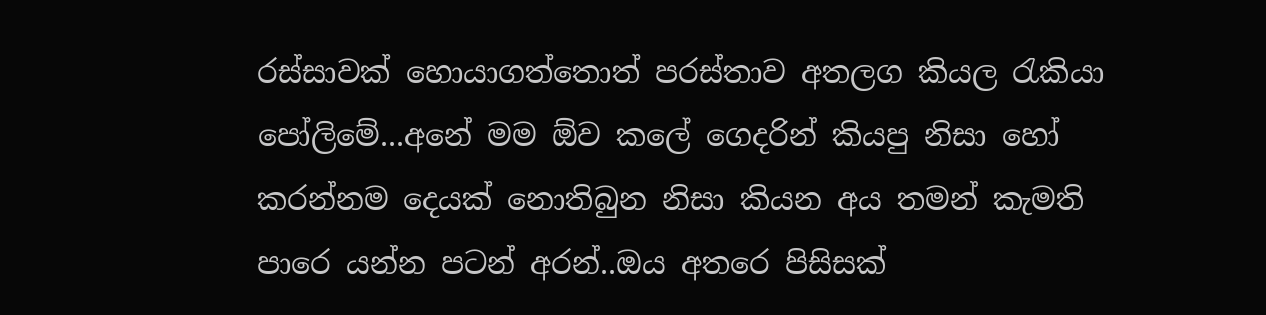රස්සාවක් හොයාගත්තොත් පරස්තාව අතලග කියල රැකියා පෝලිමේ...අනේ මම ඕව කලේ ගෙදරින් කියපු නිසා හෝ කරන්නම දෙයක් නොතිබුන නිසා කියන අය තමන් කැමති පාරෙ යන්න පටන් අරන්..ඔය අතරෙ පිසිසක්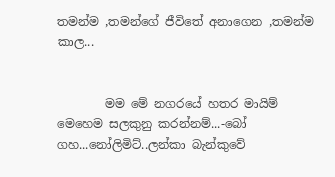තමන්ම ,තමන්ගේ ජීවිතේ අනාගෙන ,තමන්ම කාල...


        මම මේ නගරයේ හතර මායිම් මෙහෙම සලකුනු කරන්නම්...-බෝ ගහ...නෝලිමිට්..ලන්කා බැන්කුවේ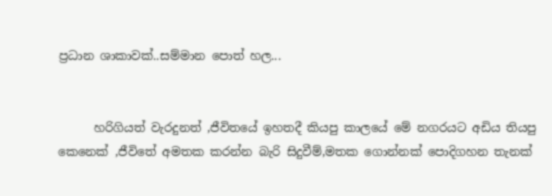ප්‍රධාන ශාකාවක්..සම්මාන පොත් හල...


      හරිගියත් වැරදුනත් ,ජීවිතයේ ඉහතදී කියපු කාලයේ මේ නගරයට අඩිය තියපු කෙනෙක් ,ජීවිතේ අමතක කරන්න බැරි සිදුවීම්,මතක ගොන්නක් පොදිගහන තැනක්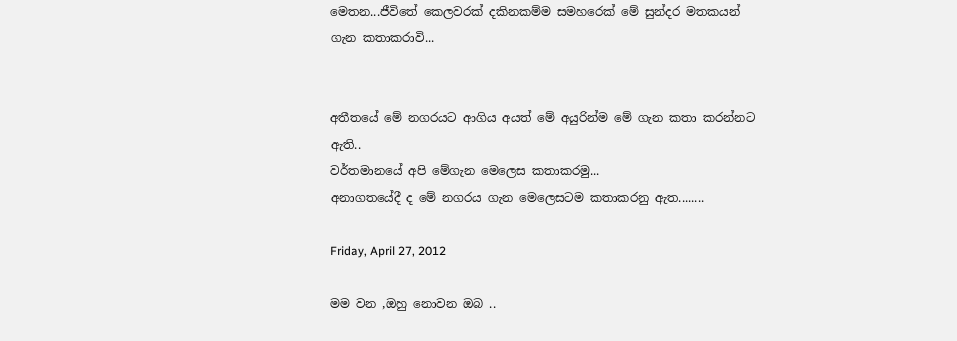මෙතන...ජීවිතේ කෙලවරක් දකිනකම්ම සමහරෙක් මේ සුන්දර මතකයන් ගැන කතාකරාවි...


අතීතයේ මේ නගරයට ආගිය අයත් මේ අයුරින්ම මේ ගැන කතා කරන්නට ඇති..
වර්තමානයේ අපි මේගැන මෙලෙස කතාකරමු...
අනාගතයේදී ද මේ නගරය ගැන මෙලෙසටම කතාකරනු ඇත........

Friday, April 27, 2012

මම වන ,ඔහු නොවන ඔබ ..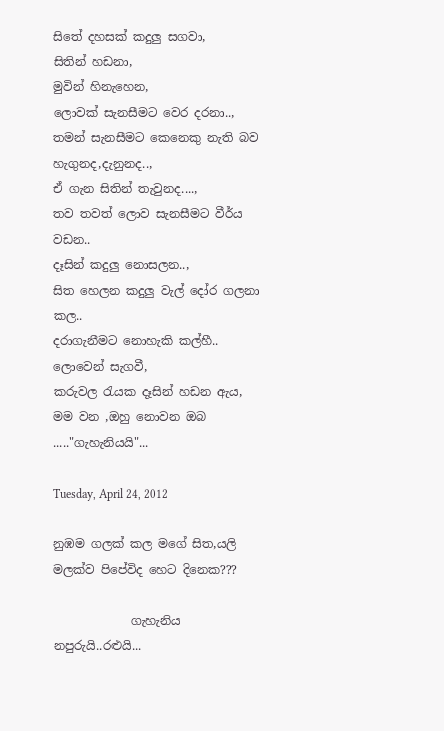සිතේ දහසක් කදුලු සගවා,
සිතින් හඩනා,
මුවින් හිනැහෙන,
ලොවක් සැනසීමට වෙර දරනා..,
තමන් සැනසීමට කෙනෙකු නැති බව හැගුනද,දැනුනද..,
ඒ ගැන සිතින් තැවුනද....,
තව තවත් ලොව සැනසීමට වීර්ය වඩන..
දෑසින් කදුලු නොසලන..,
සිත හෙලන කදුලු වැල් දෝර ගලනා කල..
දරාගැනීමට නොහැකි කල්හී..
ලොවෙන් සැගවී,
කරුවල රැයක දෑසින් හඩන ඇය,
මම වන ,ඔහු නොවන ඔබ ....."ගැහැනියයි"...

Tuesday, April 24, 2012

නුඹම ගලක් කල මගේ සිත,යලි මලක්ව පිපේවිද හෙට දිනෙක???

             ගැහැනිය නපුරුයි..රළුයි...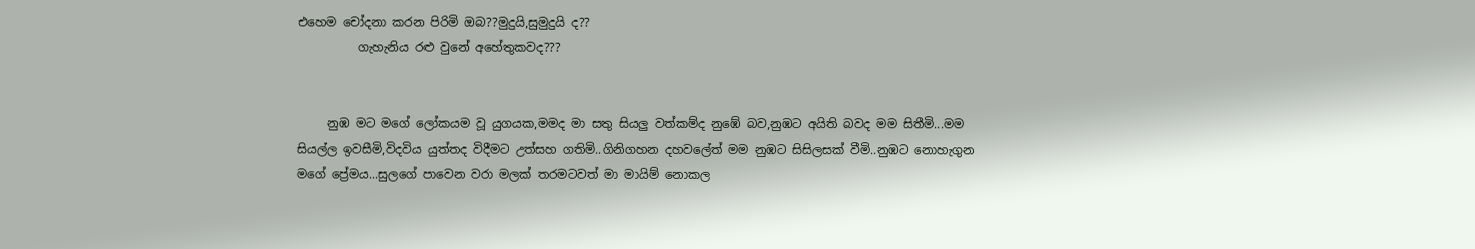එහෙම චෝදනා කරන පිරිමි ඔබ??මුදුයි,සුමුදුයි ද??
          ගැහැනිය රළු වුනේ අහේතුකවද???


     නුඹ මට මගේ ලෝකයම වූ යුගයක,මමද මා සතු සියලු වත්කම්ද නුඹේ බව,නුඹට අයිති බවද මම සිතීමි...මම සියල්ල ඉවසීමි,විදවිය යුත්තද විදීමට උත්සහ ගතිමි..ගිනිගහන දහවලේත් මම නුඹට සිසිලසක් වීමි..නුඹට නොහැගුන මගේ ප්‍රේමය...සුලගේ පාවෙන වරා මලක් තරමටවත් මා මායිම් නොකල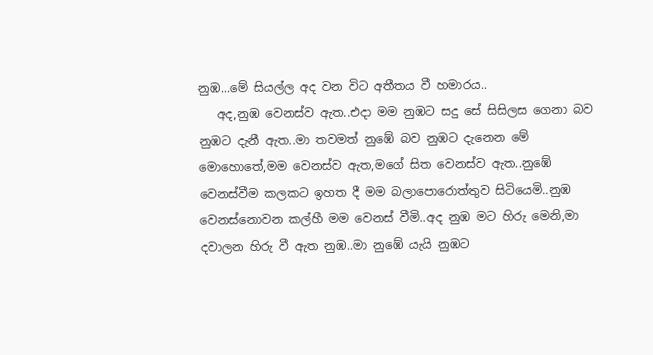නුඹ...මේ සියල්ල අද වන විට අතීතය වී හමාරය..
   අද,නුඹ වෙනස්ව ඇත..එදා මම නුඹට සදු සේ සිසිලස ගෙනා බව නුඹට දැනී ඇත..මා තවමත් නුඹේ බව නුඹට දැනෙන මේ මොහොතේ,මම වෙනස්ව ඇත,මගේ සිත වෙනස්ව ඇත..නුඹේ වෙනස්වීම කලකට ඉහත දී මම බලාපොරොත්තුව සිටියෙමි..නුඹ වෙනස්නොවන කල්හී මම වෙනස් වීමි..අද නුඹ මට හිරු මෙනි,මා දවාලන හිරු වී ඇත නුඹ..මා නුඹේ යැයි නුඹට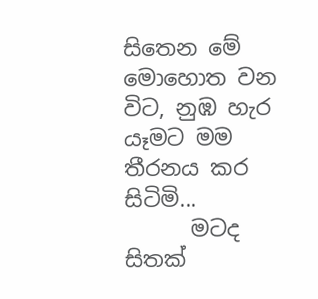සිතෙන මේ මොහොත වන විට, නුඹ හැර යෑමට මම තීරනය කර සිටිමි...
      මටද සිතක්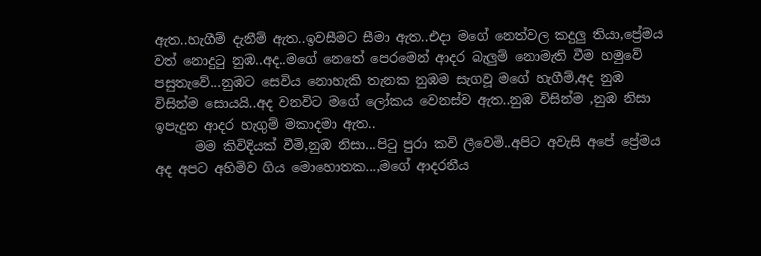ඇත..හැගීම් දැනීම් ඇත..ඉවසීමට සීමා ඇත..එදා මගේ නෙත්වල කදුලු තියා,ප්‍රේමය වත් නොදුටු නුඹ..අද..මගේ නෙතේ පෙරමෙන් ආදර බැලුම් නොමැති වීම හමුවේ පසුතැවේ...නුඹට සෙවිය නොහැකි තැනක නුඹම සැගවූ මගේ හැගීම්,අද නුඹ විසින්ම සොයයි..අද වනවිට මගේ ලෝකය වෙනස්ව ඇත..නුඹ විසින්ම ,නුඹ නිසා ඉපැදුන ආදර හැගුම් මකාදමා ඇත..
      මම කිවිදියක් වීමි,නුඹ නිසා...පිටු පුරා කවි ලීවෙමි..අපිට අවැසි අපේ ප්‍රේමය අද අපට අහිමිව ගිය මොහොතක...,මගේ ආදරනීය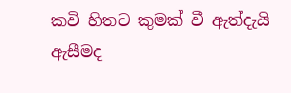කවි හිතට කුමක් වී ඇත්දැයි ඇසීමද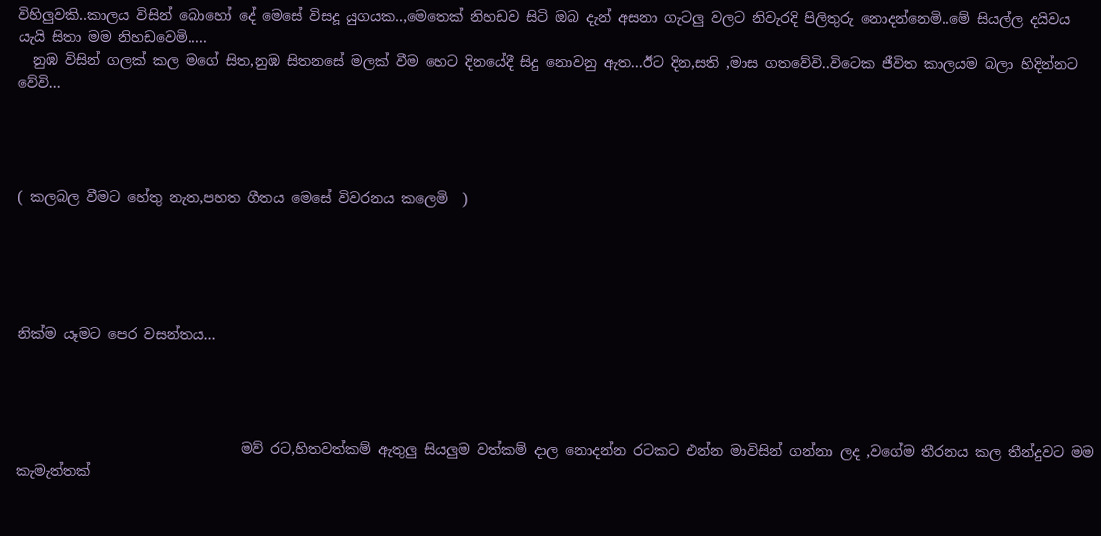විහිලුවකි..කාලය විසින් බොහෝ දේ මෙසේ විසදූ යුගයක..,මෙතෙක් නිහඩව සිටි ඔබ දැන් අසනා ගැටලු වලට නිවැරදි පිලිතුරු නොදන්නෙමි..මේ සියල්ල දයිවය යැයි සිතා මම නිහඩවෙමි.....
  නුඹ විසින් ගලක් කල මගේ සිත,නුඹ සිතනසේ මලක් වීම හෙට දිනයේදී සිදු නොවනු ඇත...ඊට දින,සති ,මාස ගතවේවි..විටෙක ජීවිත කාලයම බලා හිදින්නට වේවි...




( කලබල වීමට හේතු නැත,පහත ගීතය මෙසේ විවරනය කලෙමි  )





නික්ම යෑමට පෙර වසන්තය...




                                මව් රට,හිතවත්කම් ඇතුලු සියලුම වත්කම් දාල නොදන්න රටකට එන්න මාවිසින් ගන්නා ලද ,වගේම තීරනය කල තීන්දුවට මම කැමැත්තක්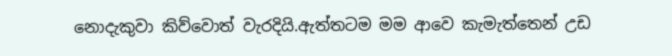නොදැකුවා කිව්වොත් වැරදියි.ඇත්තටම මම ආවෙ කැමැත්තෙන් උඩ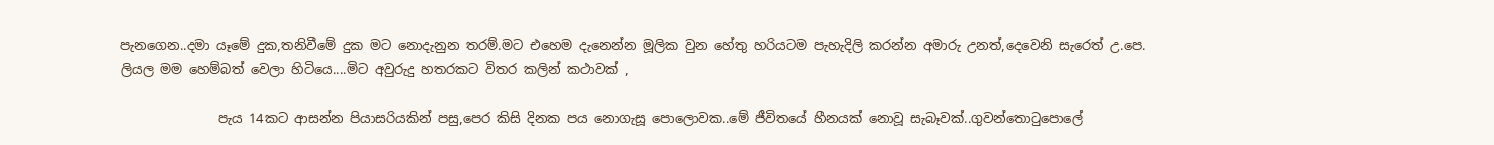පැනගෙන..දමා යෑමේ දුක,තනිවීමේ දුක මට නොදැනුන තරම්.මට එහෙම දැනෙන්න මූලික වුන හේතු හරියටම පැහැදිලි කරන්න අමාරු උනත්,දෙවෙනි සැරෙත් උ.පෙ. ලියල මම හෙම්බත් වෙලා හිටියෙ....මිට අවුරුදු හතරකට විතර කලින් කථාවක් ,

               පැය 14කට ආසන්න පියාසරියකින් පසු,පෙර කිසි දිනක පය නොගැසූ පොලොවක..මේ ජීවිතයේ හීනයක් නොවූ සැබෑවක්..ගුවන්තොටුපොලේ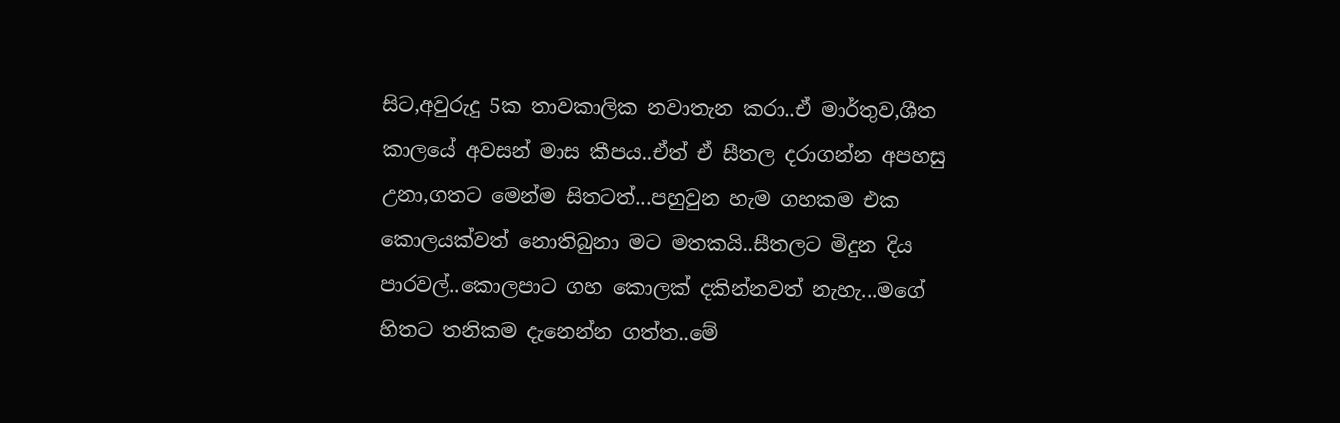සිට,අවුරුදු 5ක තාවකාලික නවාතැන කරා..ඒ මාර්තුව,ශීත කාලයේ අවසන් මාස කීපය..ඒත් ඒ සීතල දරාගන්න අපහසු උනා,ගතට මෙන්ම සිතටත්...පහුවුන හැම ගහකම එක කොලයක්වත් නොතිබුනා මට මතකයි..සීතලට මිදුන දිය පාරවල්..කොලපාට ගහ කොලක් දකින්නවත් නැහැ...මගේ හිතට තනිකම දැනෙන්න ගත්ත..මේ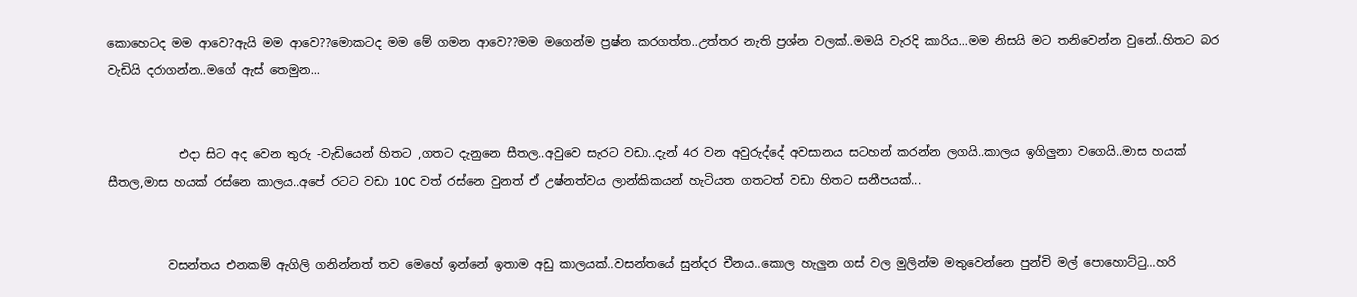කොහෙටද මම ආවෙ?ඇයි මම ආවෙ??මොකටද මම මේ ගමන ආවෙ??මම මගෙන්ම ප්‍රෂ්න කරගත්ත..උත්තර නැති ප්‍රශ්න වලක්..මමයි වැරදි කාරිය...මම නිසයි මට තනිවෙන්න වුනේ..හිතට බර වැඩියි දරාගන්න..මගේ ඇස් තෙමුන...


            එදා සිට අද වෙන තුරු -වැඩියෙන් හිතට ,ගතට දැනුනෙ සීතල..අවුවෙ සැරට වඩා..දැන් 4ර වන අවුරුද්දේ අවසානය සටහන් කරන්න ලගයි..කාලය ඉගිලුනා වගෙයි..මාස හයක් සීතල,මාස හයක් රස්නෙ කාලය..අපේ රටට වඩා 10C වත් රස්නෙ වුනත් ඒ උෂ්නත්වය ලාන්කිකයන් හැටියත ගතටත් වඩා හිතට සනීපයක්...


          වසන්තය එනකම් ඇගිලි ගනින්නත් තව මෙහේ ඉන්නේ ඉතාම අඩු කාලයක්..වසන්තයේ සුන්දර චීනය..කොල හැලුන ගස් වල මුලින්ම මතුවෙන්නෙ පුන්චි මල් පොහොට්ටු...හරි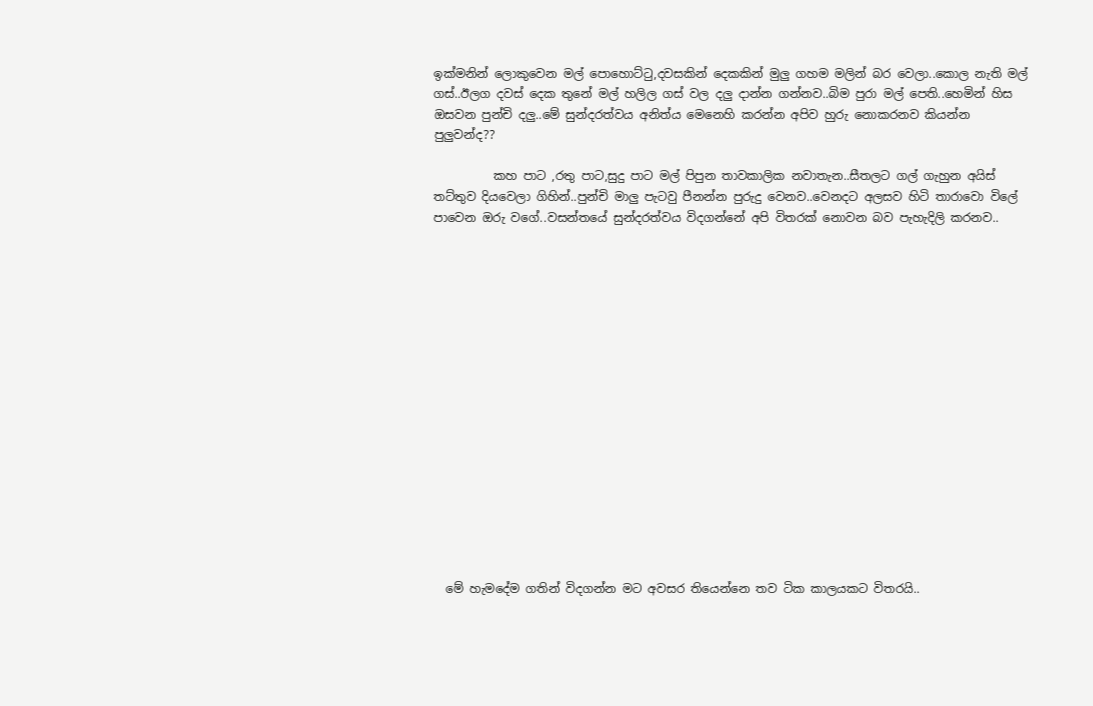ඉක්මනින් ලොකුවෙන මල් පොහොට්ටු,දවසකින් දෙකකින් මුලු ගහම මලින් බර වෙලා..කොල නැති මල් ගස්..ඊලග දවස් දෙක තුනේ මල් හලිල ගස් වල දලු දාන්න ගන්නව..බිම පුරා මල් පෙති..හෙමින් හිස ඔසවන පුන්චි දලු..මේ සුන්දරත්වය අනිත්ය මෙනෙහි කරන්න අපිව හුරු නොකරනව කියන්න පුලුවන්ද??

          කහ පාට ,රතු පාට,සුදු පාට මල් පිපුන තාවකාලික නවාතැන..සීතලට ගල් ගැහුන අයිස් තට්තුව දියවෙලා ගිහින්..පුන්චි මාලු පැටවු පීනන්න පුරුදු වෙනව..වෙනදට අලසව හිටි තාරාවො විලේ පාවෙන ඔරු වගේ..වසන්තයේ සුන්දරත්වය විදගන්නේ අපි විතරක් නොවන බව පැහැදිලි කරනව..

















  මේ හැමදේම ගතින් විදගන්න මට අවසර තියෙන්නෙ තව ටික කාලයකට විතරයි..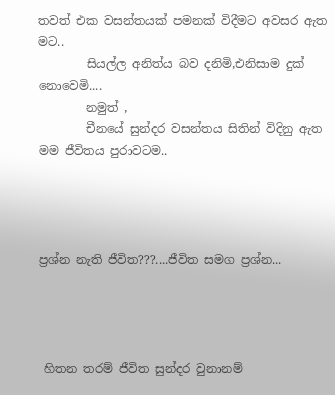තවත් එක වසන්තයක් පමනක් විදීමට අවසර ඇත මට..
        සියල්ල අනිත්ය බව දනිමි,එනිසාම දුක් නොවෙමි....
        නමුත් ,
        චීනයේ සුන්දර වසන්තය සිතින් විදිනු ඇත මම ජීවිතය පුරාවටම..




ප්‍රශ්න නැති ජීවිත???....ජීවිත සමග ප්‍රශ්න...




 හිතන තරම් ජීවිත සුන්දර වුනානම්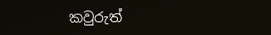කවුරුත්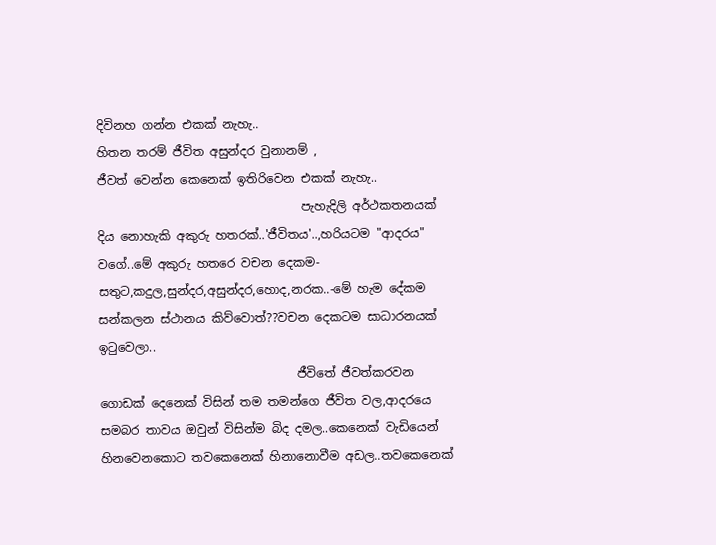දිවිනහ ගන්න එකක් නැහැ..
හිතන තරම් ජීවිත අසුන්දර වුනානම් ,
ජීවත් වෙන්න කෙනෙක් ඉතිරිවෙන එකක් නැහැ..
                                  පැහැදිලි අර්ථකතනයක් දිය නොහැකි අකුරු හතරක්..'ජීවිතය'..,හරියටම "ආදරය" වගේ..මේ අකුරු හතරෙ වචන දෙකම-සතුට,කදුල,සුන්දර,අසුන්දර,හොද,නරක..-මේ හැම දේකම සන්කලන ස්ථානය කිව්වොත්??වචන දෙකටම සාධාරනයක් ඉටුවෙලා..
                                 ජීවිතේ ජීවත්කරවන ගොඩක් දෙනෙක් විසින් තම තමන්ගෙ ජීවිත වල,ආදරයෙ සමබර තාවය ඔවුන් විසින්ම බිද දමල..කෙනෙක් වැඩියෙන් හිනවෙනකොට තවකෙනෙක් හිනානොවීම අඩල..තවකෙනෙක්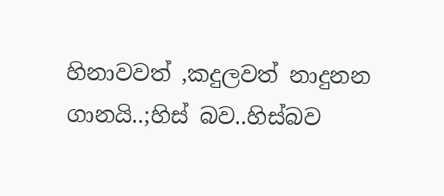හිනාවවත් ,කදුලවත් නාදුනන ගානයි..;හිස් බව..හිස්බව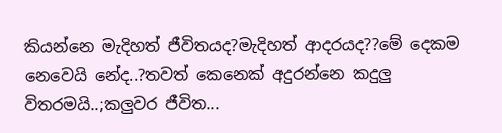කියන්නෙ මැදිහත් ජීවිතයද?මැදිහත් ආදරයද??මේ දෙකම නෙවෙයි නේද..?තවත් කෙනෙක් අදුරන්නෙ කදුලු විතරමයි..;කලුවර ජීවිත...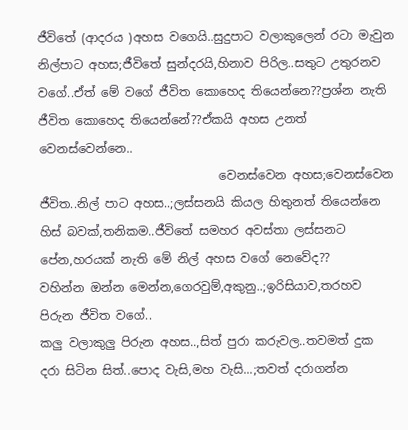ජීවිතේ (ආදරය )අහස වගෙයි..සුදුපාට වලාකුලෙන් රටා මැවුන නිල්පාට අහස;ජීවිතේ සුන්දරයි,හිනාව පිරිල..සතුට උතුරනව වගේ..ඒත් මේ වගේ ජීවිත කොහෙද තියෙන්නෙ??ප්‍රශ්න නැති ජීවිත කොහෙද තියෙන්නේ??ඒකයි අහස උනත් වෙනස්වෙන්නෙ..
                              වෙනස්වෙන අහස;වෙනස්වෙන ජීවිත..නිල් පාට අහස..;ලස්සනයි කියල හිතුනත් තියෙන්නෙ හිස් බවක්,තනිකම..ජීවිතේ සමහර අවස්තා ලස්සනට පේන,හරයක් නැති මේ නිල් අහස වගේ නෙවේද??
වහින්න ඔන්න මෙන්න,ගෙරවුම්,අකුනු..;ඉරිසියාව,තරහව පිරුන ජීවිත වගේ..
කලු වලාකුලු පිරුන අහස..,සිත් පුරා කරුවල..තවමත් දුක දරා සිටින සිත්..පොද වැසි,මහ වැසි...;තවත් දරාගන්න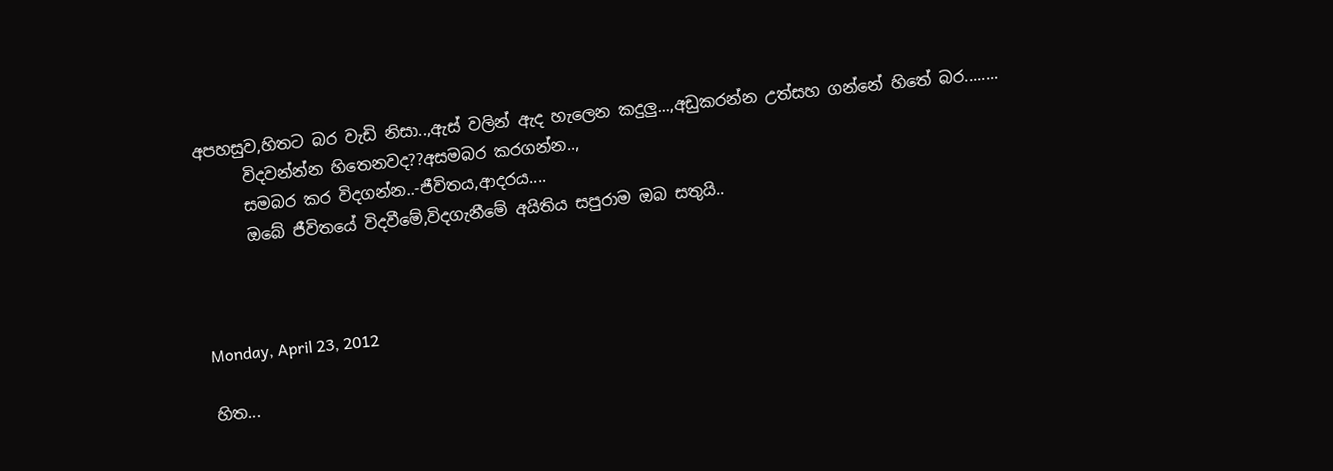අපහසුව,හිතට බර වැඩි නිසා..,ඇස් වලින් ඇද හැලෙන කදුලු...,අඩුකරන්න උත්සහ ගන්නේ හිතේ බර........
      විදවන්න්න හිතෙනවද??අසමබර කරගන්න..,
      සමබර කර විදගන්න..-ජීවිතය,ආදරය....
      ඔබේ ජීවිතයේ විදවීමේ,විදගැනීමේ අයිතිය සපුරාම ඔබ සතුයි..



Monday, April 23, 2012

හිත...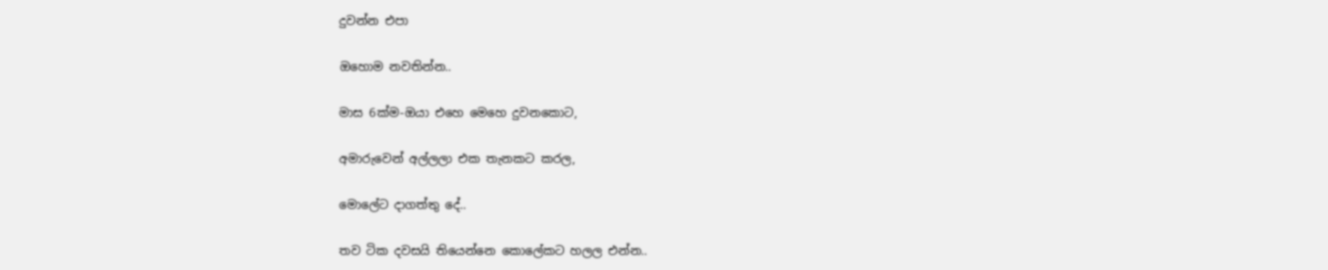දුවන්න එපා

ඔහොම නවතින්න..

මාස 6ක්ම-ඔයා එහෙ මෙහෙ දුවනකොට,

අමාරුවෙන් අල්ලලා එක තැනකට කරල,

මොලේට දාගත්තු දේ..

තව ටික දවසයි තියෙන්නෙ කොලේකට හලල එන්න..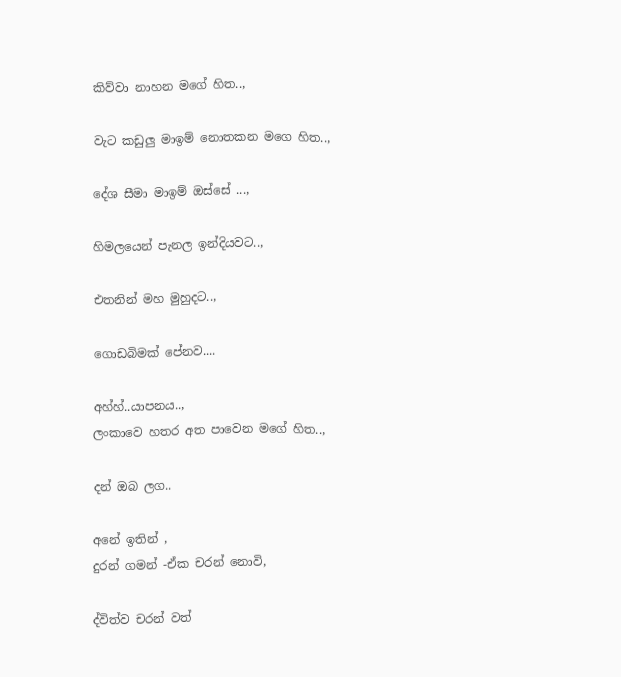කිව්වා නාහන මගේ හිත..,

වැට කඩුලු මාඉම් නොතකන මගෙ හිත..,

දේශ සීමා මාඉම් ඔස්සේ ...,

හිමලයෙන් පැනල ඉන්දියවට..,

එතනින් මහ මුහුදට..,

ගොඩබිමක් පේනව....

අහ්හ්..යාපනය..,
ලංකාවෙ හතර අත පාවෙන මගේ හිත..,

දන් ඔබ ලග..

අනේ ඉතින් ,
දුරන් ගමන් -ඒක චරන් නොවි,

ද්විත්ව චරන් වත්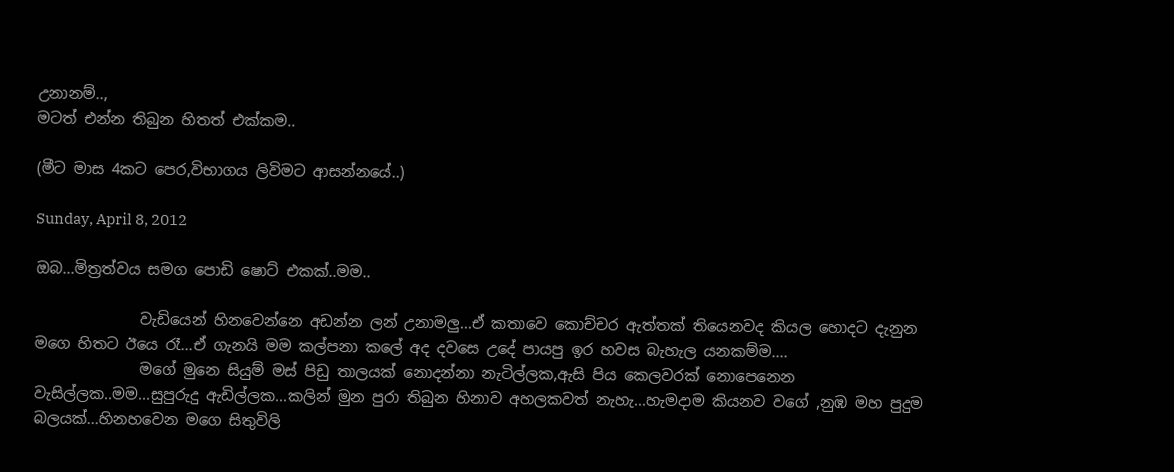උනානම්..,
මටත් එන්න තිබුන හිතත් එක්කම..

(මීට මාස 4කට පෙර,විභාගය ලිවිමට ආසන්නයේ..)

Sunday, April 8, 2012

ඔබ...මිත්‍රත්වය සමග පොඩි ෂොට් එකක්..මම..

              වැඩියෙන් හිනවෙන්නෙ අඩන්න ලන් උනාමලු...ඒ කතාවෙ කොච්චර ඇත්තක් තියෙනවද කියල හොදට දැනුන මගෙ හිතට ඊයෙ රෑ...ඒ ගැනයි මම කල්පනා කලේ අද දවසෙ උදේ පායපු ඉර හවස බැහැල යනකම්ම....
              මගේ මුනෙ සියුම් මස් පිඩු තාලයක් නොදන්නා නැටිල්ලක,ඇසි පිය කෙලවරක් නොපෙනෙන වැසිල්ලක..මම...සුපුරුදු ඇඩිල්ලක...කලින් මුන පුරා තිබුන හිනාව අහලකවත් නැහැ...හැමදාම කියනව වගේ ,නුඹ මහ පුදුම බලයක්...හිනහවෙන මගෙ සිතුවිලි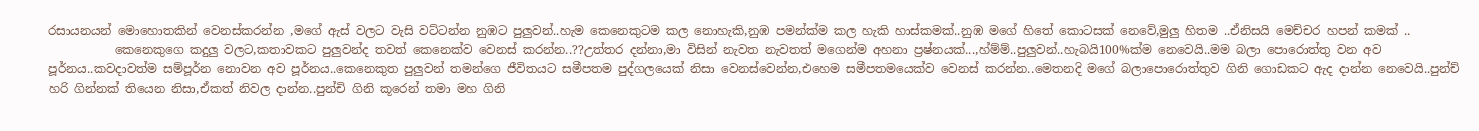රසායනයන් මොහොතකින් වෙනස්කරන්න ,මගේ ඇස් වලට වැසි වට්ටන්න නුඹට පුලුවන්..හැම කෙනෙකුටම කල නොහැකි,නුඹ පමන්ක්ම කල හැකි හාස්කමක්..නුඹ මගේ හිතේ කොටසක් නෙවේ,මුලු හිතම ..ඒනිසයි මෙච්චර හපන් කමක් ..
           කෙනෙකුගෙ කදුලු වලට,කතාවකට පුලුවන්ද තවත් කෙනෙක්ව වෙනස් කරන්න..??උත්තර දන්නා,මා විසින් නැවත නැවතත් මගෙන්ම අහනා ප්‍රෂ්නයක්...,හ්ම්ම්..පුලුවන්..හැබයි100%ක්ම නෙවෙයි..මම බලා පොරොත්තු වන අව පූර්නය..කවදාවත්ම සම්පූර්න නොවන අව පූර්නය..කෙනෙකුත පුලුවන් තමන්ගෙ ජීවිතයට සමීපතම පුද්ගලයෙක් නිසා වෙනස්වෙන්න,එහෙම සමීපතමයෙක්ව වෙනස් කරන්න..මෙතනදි මගේ බලාපොරොත්තුව ගිනි ගොඩකට ඇද දාන්න නෙවෙයි..පුන්ච් හරි ගින්නක් තියෙන නිසා,ඒකත් නිවල දාන්න..පුන්චි ගිනි කූරෙන් තමා මහ ගිනි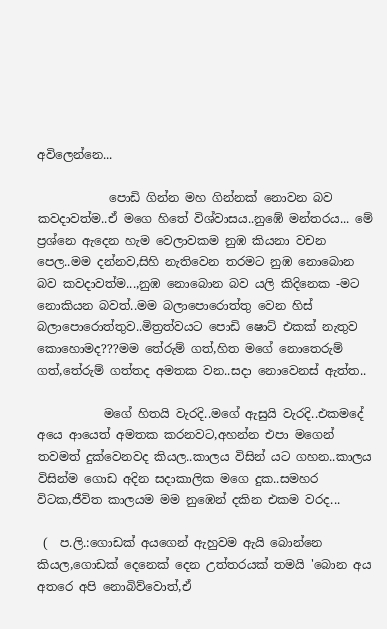අවිලෙන්නෙ...

            පොඩි ගින්න මහ ගින්නක් නොවන බව කවදාවත්ම..ඒ මගෙ හිතේ විශ්වාසය..නුඹේ මන්තරය... මේ ප්‍රශ්නෙ ඇදෙන හැම වෙලාවකම නුඹ කියනා වචන පෙල..මම දන්නව,සිහි නැතිවෙන තරමට නුඹ නොබොන බව කවදාවත්ම...,නුඹ නොබොන බව යලි කිදිනෙක -මට නොකියන බවත්..මම බලාපොරොත්තු වෙන හිස් බලාපොරොත්තුව..මිත්‍රත්වයට පොඩි ෂොට් එකක් නැතුව කොහොමද???මම තේරුම් ගත්,හිත මගේ නොතෙරුම් ගත්,තේරුම් ගත්තද අමතක වන..සදා නොවෙනස් ඇත්ත..

           මගේ හිතයි වැරදි..මගේ ඇසුයි වැරදි..එකමදේ අයෙ ආයෙත් අමතක කරනවට,අහන්න එපා මගෙන් තවමත් දුක්වෙනවද කියල..කාලය විසින් යට ගහන..කාලය විසින්ම ගොඩ අදින සදාකාලික මගෙ දුක..සමහර විටක,ජීවිත කාලයම මම නුඹෙන් දකින එකම වරද...

 (  ප.ලි.:ගොඩක් අයගෙන් ඇහුවම ඇයි බොන්නෙ කියල,ගොඩක් දෙනෙක් දෙන උත්තරයක් තමයි 'බොන අය අතරෙ අපි නොබිව්වොත්,ඒ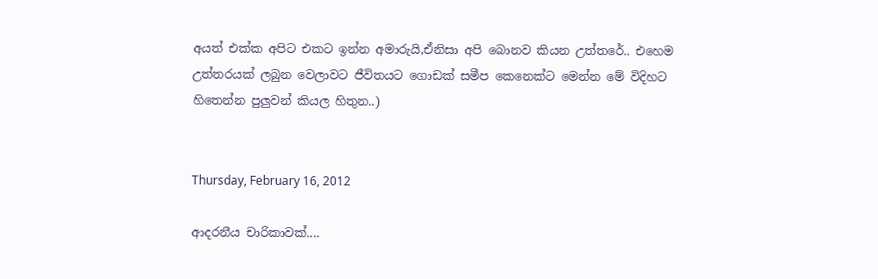අයත් එක්ක අපිට එකට ඉන්න අමාරුයි,ඒනිසා අපි බොනව කියන උත්තරේ.. එහෙම උත්තරයක් ලබුන වෙලාවට ජීවිතයට ගොඩක් සමීප කෙනෙක්ට මෙන්න මේ විදිහට හිතෙන්න පුලුවන් කියල හිතුන..)


Thursday, February 16, 2012

ආදරනීය චාරිකාවක්....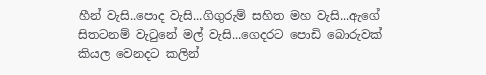හීන් වැසි..පොද වැසි...ගිගුරුම් සහිත මහ වැසි...ඇගේ සිතටනම් වැටුනේ මල් වැසි...ගෙදරට පොඩි බොරුවක් කියල වෙනදට කලින්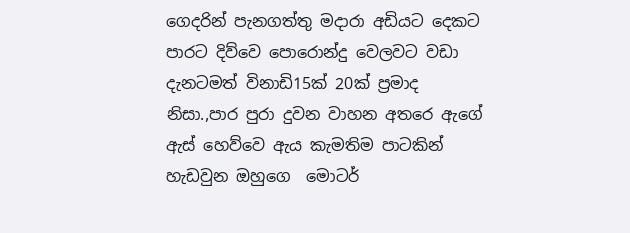ගෙදරින් පැනගත්තු මදාරා අඩියට දෙකට පාරට දිව්වෙ පොරොන්දු වෙලවට වඩා දැනටමත් විනාඩි15ක් 20ක් ප්‍රමාද නිසා.,පාර පුරා දුවන වාහන අතරෙ ඇගේ ඇස් හෙව්වෙ ඇය කැමතිම පාටකින් හැඩවුන ඔහුගෙ  මොටර්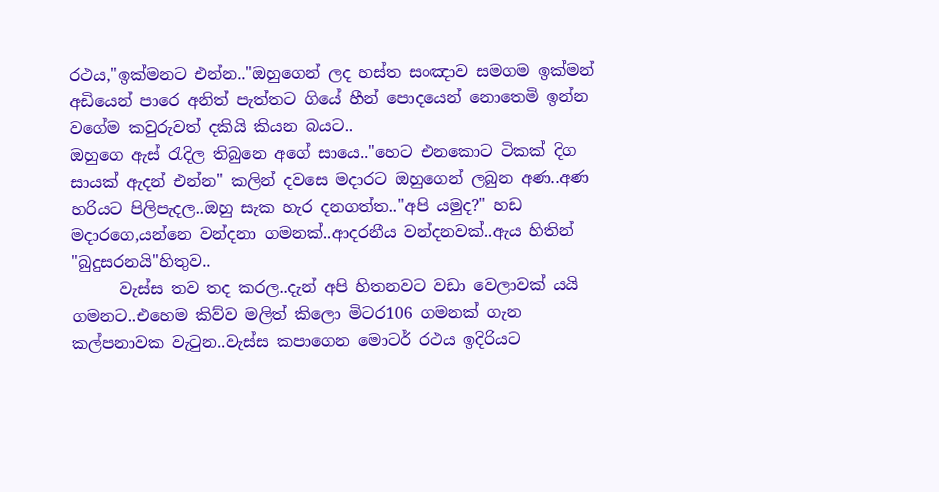රථය,"ඉක්මනට එන්න.."ඔහුගෙන් ලද හස්ත සංඤාව සමගම ඉක්මන් අඩියෙන් පාරෙ අනිත් පැත්තට ගියේ හීන් පොදයෙන් නොතෙමි ඉන්න වගේම කවුරුවත් දකියි කියන බයට..
ඔහුගෙ ඇස් රැදිල තිබුනෙ අගේ සායෙ.."හෙට එනකොට ටිකක් දිග සායක් ඇදන් එන්න" කලින් දවසෙ මදාරට ඔහුගෙන් ලබුන අණ..අණ හරියට පිලිපැදල..ඔහු සැක හැර දනගත්ත.."අපි යමුද?" හඩ මදාරගෙ,යන්නෙ වන්දනා ගමනක්..ආදරනීය වන්දනවක්..ඇය හිතින් "බුදුසරනයි"හිතුව..
      වැස්ස තව තද කරල..දැන් අපි හිතනවට වඩා වෙලාවක් යයි ගමනට..එහෙම කිව්ව මලිත් කිලො මිටර106 ගමනක් ගැන කල්පනාවක වැටුන..වැස්ස කපාගෙන මොටර් රථය ඉදිරියට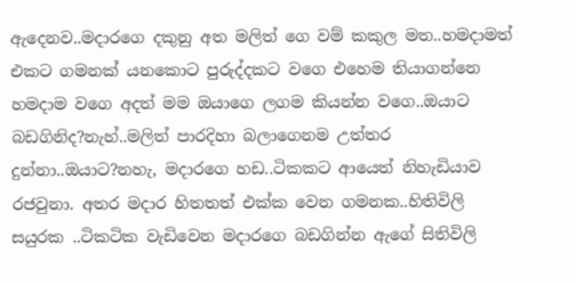ඇදෙනව..මදාරගෙ දකුනු අත මලිත් ගෙ වම් කකුල මත..හමදාමත් එකට ගමනක් යනකොට පුරුද්දකට වගෙ එහෙම තියාගන්නෙ හමදාම වගෙ අදත් මම ඔයාගෙ ලගම කියන්න වගෙ..ඔයාට බඩගිනිද?නැහ්..මලිත් පාරදිහා බලාගෙනම උත්තර දුන්නා..ඔයාට?නහැ, මදාරගෙ හඩ..ටිකකට ආයෙත් නිහැඩියාව රජවුනා. අතර මදාර හිතතත් එක්ක වෙන ගමනක..හිතිවිලි සයුරක ..ටිකටික වැඩිවෙන මදාරගෙ බඩගින්න ඇගේ සිතිවිලි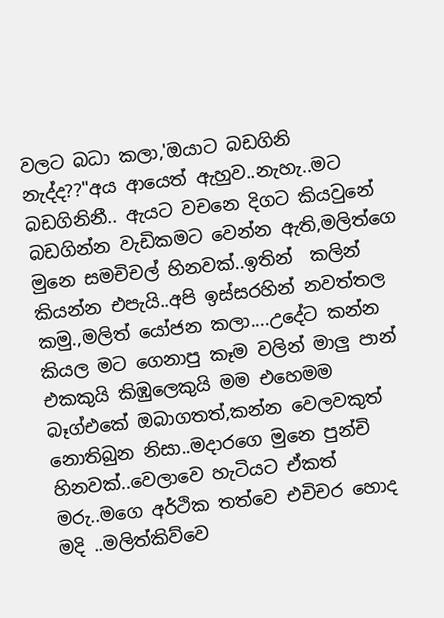වලට බධා කලා,'ඔයාට බඩගිනි නැද්ද??"අය ආයෙත් ඇහුව..නැහැ..මට බඩගිනිනී.. ඇයට වචනෙ දිගට කියවුනේ බඩගින්න වැඩිකමට වෙන්න ඇති,මලිත්ගෙ මුනෙ සමචිචල් හිනවක්..ඉතින්  කලින් කියන්න එපැයි..අපි ඉස්සරහින් නවත්තල කමු.,මලිත් යෝජන කලා....උදේට කන්න කියල මට ගෙනාපු කෑම වලින් මාලු පාන් එකකුයි කිඹුලෙකුයි මම එහෙමම බෑග්එකේ ඔබාගතත්,කන්න වෙලවකුත් නොතිබුන නිසා..මදාරගෙ මුනෙ පුන්චි හිනවක්..වෙලාවෙ හැටියට ඒකත් මරු..මගෙ අර්ථික තත්වෙ එචිචර හොද මදි ..මලිත්කිව්වෙ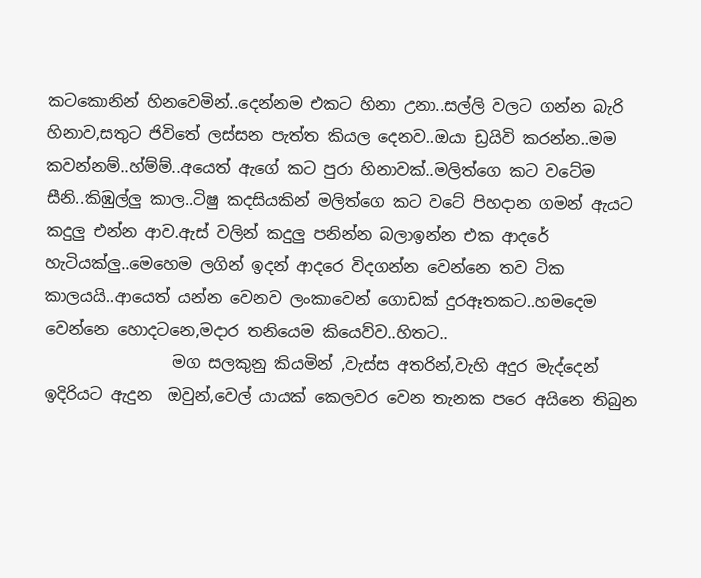කටකොනින් හිනවෙමින්..දෙන්නම එකට හිනා උනා..සල්ලි වලට ගන්න බැරි  හිනාව,සතුට ජිවිතේ ලස්සන පැත්ත කියල දෙනව..ඔයා ඩ්‍රයිවි කරන්න..මම කවන්නම්..හ්ම්ම්..අයෙත් ඇගේ කට පුරා හිනාවක්..මලිත්ගෙ කට වටේම සීනි..කිඹුල්ලු කාල..ටිෂු කදසියකින් මලිත්ගෙ කට වටේ පිහදාන ගමන් ඇයට කදුලු එන්න ආව.ඇස් වලින් කදුලු පනින්න බලාඉන්න එක ආදරේ හැටියක්ලු..මෙහෙම ලගින් ඉදන් ආදරෙ විදගන්න වෙන්නෙ තව ටික කාලයයි..ආයෙත් යන්න වෙනව ලංකාවෙන් ගොඩක් දුරඈතකට..හමදෙම වෙන්නෙ හොදටනෙ,මදාර තනියෙම කියෙව්ව..හිතට..
                මග සලකුනු කියමින් ,වැස්ස අතරින්,වැහි අදුර මැද්දෙන් ඉදිරියට ඇදුන  ඔවුන්,වෙල් යායක් කෙලවර වෙන තැනක පරෙ අයිනෙ තිබුන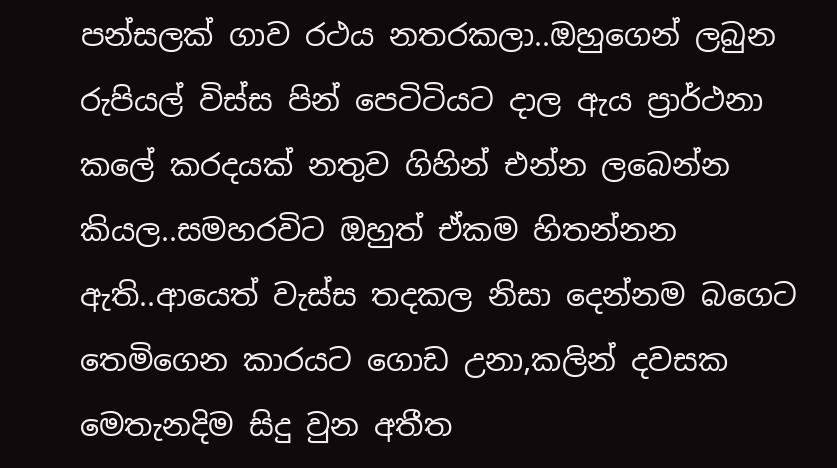පන්සලක් ගාව රථය නතරකලා..ඔහුගෙන් ලබුන රුපියල් විස්ස පින් පෙටිටියට දාල ඇය ප්‍රාර්ථනා කලේ කරදයක් නතුව ගිහින් එන්න ලබෙන්න කියල..සමහරවිට ඔහුත් ඒකම හිතන්නන ඇති..ආයෙත් වැස්ස තදකල නිසා දෙන්නම බගෙට තෙමිගෙන කාරයට ගොඩ උනා,කලින් දවසක මෙතැනදිම සිදු වුන අතීත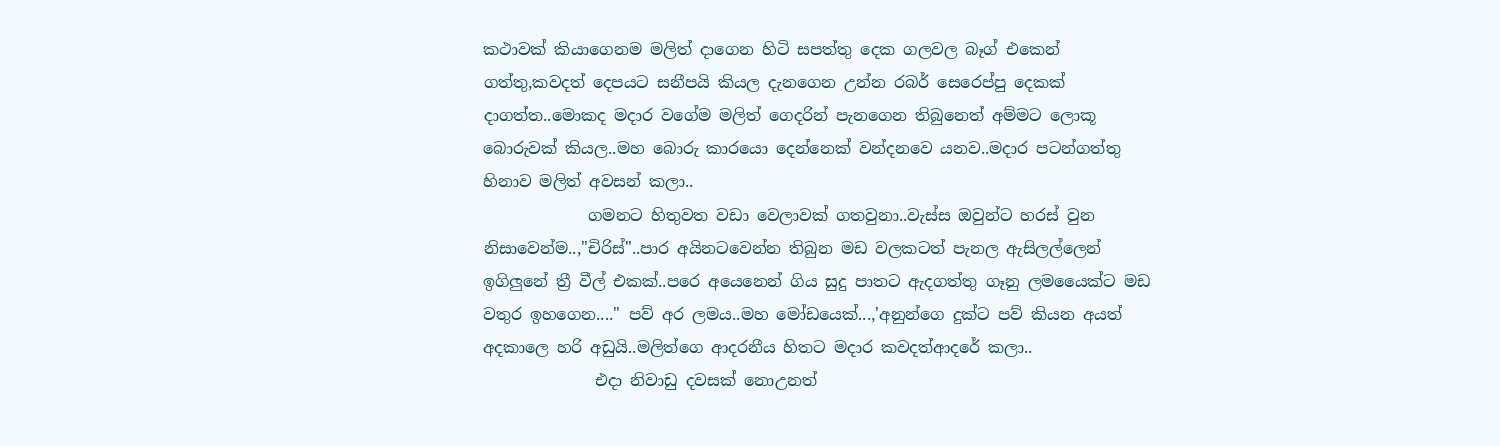කථාවක් කියාගෙනම මලිත් දාගෙන හිටි සපත්තු දෙක ගලවල බෑග් එකෙන් ගත්තු,කවදත් දෙපයට සනීපයි කියල දැනගෙන උන්න රබර් සෙරෙප්පු දෙකක් දාගත්ත..මොකද මදාර වගේම මලිත් ගෙදරින් පැනගෙන තිබුනෙත් අම්මට ලොකූ බොරුවක් කියල..මහ බොරු කාරයො දෙන්නෙක් වන්දනවෙ යනව..මදාර පටන්ගත්තු හිනාව මලිත් අවසන් කලා..
             ගමනට හිතුවත වඩා වෙලාවක් ගතවුනා..වැස්ස ඔවුන්ට හරස් වුන නිසාවෙන්ම..,"චිරිස්"..පාර අයිනටවෙන්න තිබුන මඩ වලකටත් පැනල ඇසිලල්ලෙන් ඉගිලුනේ ත්‍රී වීල් එකක්..පරෙ අයෙනෙන් ගිය සුදු පාතට ඇදගත්තු ගෑනු ලමයෛක්ට මඩ වතුර ඉහගෙන...." පව් අර ලමය..මහ මෝඩයෙක්...,'අනුන්ගෙ දුක්ට පව් කියන අයත් අදකාලෙ හරි අඩුයි..මලිත්ගෙ ආදරනීය හිතට මදාර කවදත්ආදරේ කලා..
              එදා නිවාඩු දවසක් නොඋනත්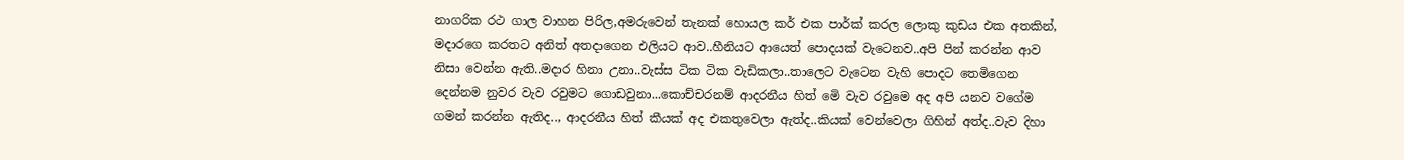නාගරික රථ ගා‍ල වාහන පිරිල,අමරුවෙන් තැනක් හොයල කර් එක පාර්ක් කරල ලොකු කුඩය එක අතකින්,  මදාරගෙ කරතට අනිත් අතදාගෙන එලියට ආව..හීනියට ආයෙත් පොදයක් වැටෙනව..අපි පින් කරන්න ආව නිසා වෙන්න ඇති..මදාර හිනා උනා..වැස්ස ටික ටික වැඩිකලා..තාලෙට වැටෙන වැහි පොදට තෙමිගෙන දෙන්නම නුවර වැව රවුමට ගොඩවුනා...කොච්චරනම් ආදරනීය හිත් මෙි වැව රවුමෙ අද අපි යනව වගේම ගමන් කරන්න ඇතිද.., ආදරනීය හිත් කීයක් අද එකතුවෙලා ඇත්ද..කියක් වෙන්වෙලා ගිහින් අත්ද..වැව දිහා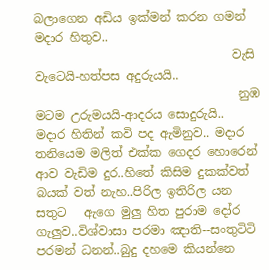බලාගෙන අඩිය ඉක්මන් කරන ගමන් මදාර හිතුව..
                                 වැසි වැටෙයි-හත්පස අදුරුයයි..
                                  නුඹ මටම උරුමයයි-ආදරය සොදුරුයි..
මදාර හිතින් කවි පද ඇමිනුව.. මදාර තනියෙම මලිත් එක්ක ගෙදර හොරෙන් ආව වැඩිම දුර..හිතේ කිසිම දුකක්වත් බයක් වත් නැහ..පිරිල ඉතිරිල යන සතුට   ඇගෙ මුලු හිත පුරාම දෝර ගැලුව..විශ්වාසා පරමා ඤාති--සංතුටිටි පරමන් ධනන්..බුදු දහමෙ කියන්නෙ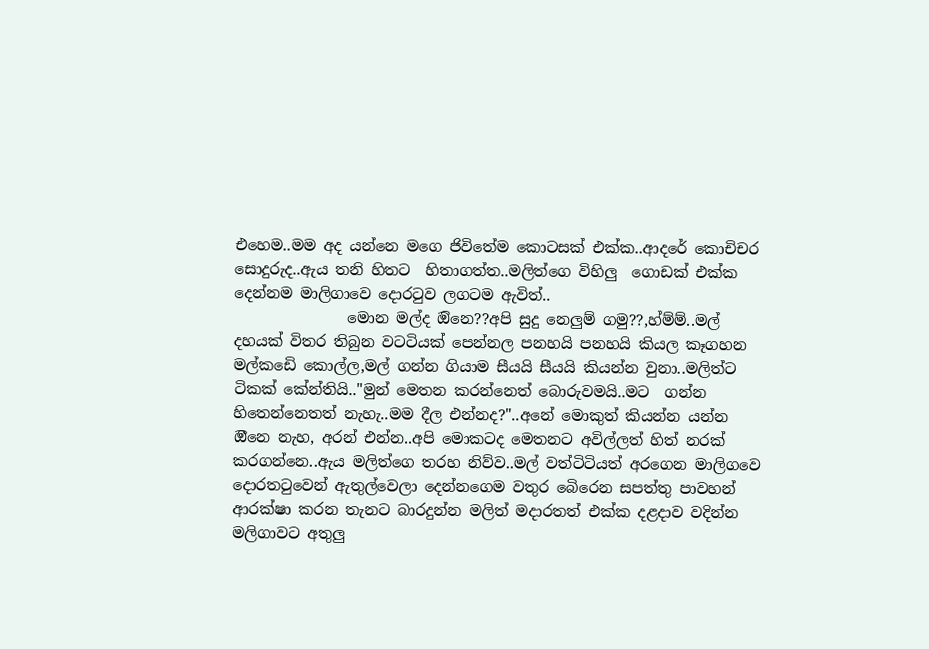එහෙම..මම අද යන්නෙ මගෙ ජිවිතේම කොටසක් එක්ක..ආදරේ කොචිචර සොදුරුද..ඇය තනි හිතට  හිතාගත්ත..මලිත්ගෙ විහිලු  ගොඩක් එක්ක දෙන්නම මාලිගාවෙ දොරටුව ලගටම ඇවිත්..
               මොන මල්ද ඔිනෙ??අපි සුදු නෙලුම් ගමු??,හ්ම්ම්..මල් දහයක් විතර තිබුන වටටියක් පෙන්නල පනහයි පනහයි කියල කෑගහන මල්කඩෙි කොල්ල,මල් ගන්න ගියාම සීයයි සීයයි කියන්න වුනා..මලිත්ට ටිකක් කේන්තියි.."මුන් මෙතන කරන්නෙත් බොරුවමයි..මට  ගන්න හිතෙන්නෙතත් නැහැ..මම දීල එන්නද?"..අනේ මොකුත් කියන්න යන්න ඔීනෙ නැහ, අරන් එන්න..අපි මොකටද මෙතනට අවිල්ලත් හිත් නරක් කරගන්නෙ..ඇය මලිත්ගෙ තරහ නිව්ව..මල් වත්ටිටියත් අරගෙන මාලිගවෙ දොරතටුවෙන් ඇතුල්වෙලා දෙන්නගෙම වතුර බෙිරෙන සපත්තු පාවහන් ආරක්ෂා කරන තැනට බාරදුන්න මලිත් මදාරතත් එක්ක දළදාව වදින්න මලිගාවට අතුලු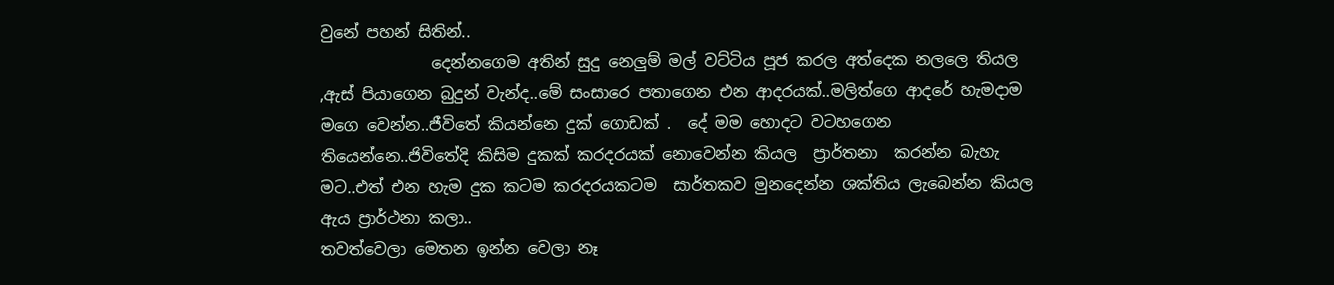වුනේ පහන් සිතින්..
              දෙන්නගෙම අතින් සුදු නෙලුම් මල් වට්ටිය පූජ කරල අත්දෙක නලලෙ තියල ,ඇස් පියාගෙන බුදුන් වැන්ද..මේ සංසාරෙ පතාගෙන එන ආදරයක්..මලිත්ගෙ ආදරේ හැමදාම මගෙ වෙන්න..ජීවිතේ කියන්නෙ දුක් ගොඩක් .  දේ මම හොදට වටහගෙන තියෙන්නෙ..ජිවිතේදි කිසිම දුකක් කරදරයක් නොවෙන්න කියල  ප්‍රාර්තනා  කරන්න බැහැ මට..එත් එන හැම දුක කටම කරදරයකටම  සාර්තකව මුනදෙන්න ශක්තිය ලැබෙන්න කියල ඇය ප්‍රාර්ථනා කලා..
තවත්වෙලා මෙතන ඉන්න වෙලා නෑ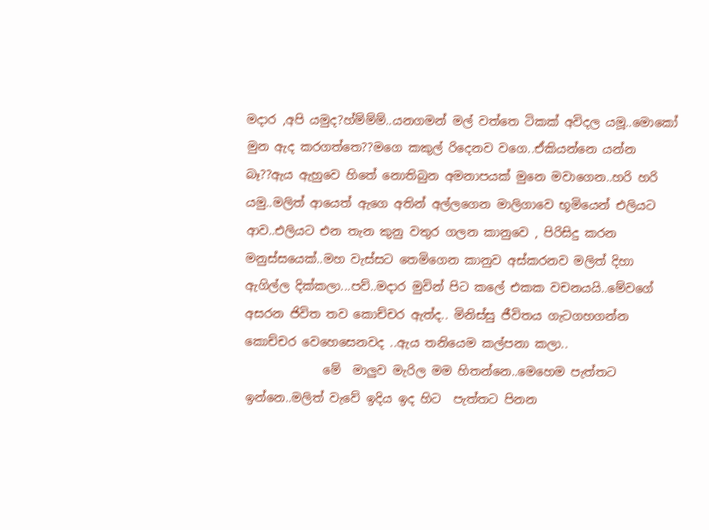මදාර ,අපි යමුද?හ්ම්ම්ම්..යනගමන් මල් වත්තෙ ටිකක් අවිදල යමූ..මොකෝ මුන ඇද කරගත්තෙ??මගෙ කකුල් රිදෙනව වගෙ..ඒකියන්නෙ යන්න බෑ??ඇය ඇහුවෙ හිතේ නොතිබුන අමනාපයක් මුනෙ මවාගෙන..හරි හරි යමු..මලිත් ආයෙත් ඇගෙ අතින් අල්ලගෙන මාලිගාවෙ භූමියෙන් එලියට ආව..එලියට එන තැන කුනු වතුර ගලන කානුවෙ , පිරිසිදු කරන මනුස්සයෙක්..මහ වැස්සට තෙමිගෙන කානුව අස්කරනව මලිත් දිහා ඇගිල්ල දික්කලා...පව්..මදාර මුවින් පිට කලේ එකක වචනයයි..මේවගේ අසරන ජිවිත තව කොච්චර ඇත්ද.. මිනිස්සු ජීවිතය ගැටගහගන්න කොච්චර වෙහෙසෙනවද ..ඇය තනියෙම කල්පනා කලා..
             මේ  මාලුව මැරිල මම හිතන්නෙ..මෙහෙම පැත්තට ඉන්නෙ..මලිත් වැවේ ඉදිය ඉද හිට  පැත්තට පිනන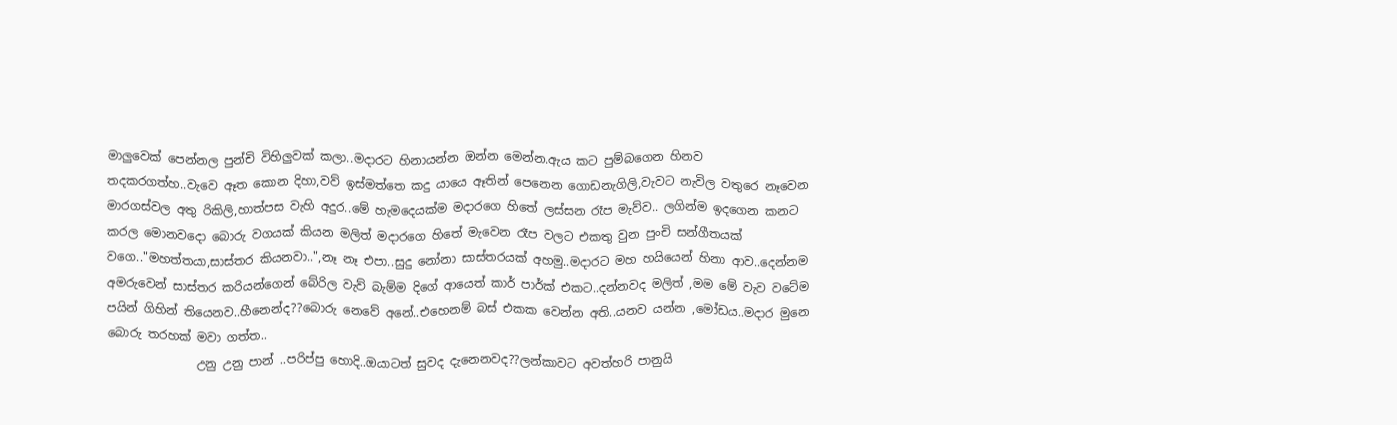මාලුවෙක් පෙන්නල පුන්චි විහිලුවක් කලා..මදාරට හිනායන්න ඔන්න මෙන්න.ඇය කට පුම්බගෙන හිනව තදකරගත්හ..වැවෙ ඈත කොන දිහා,වව් ඉස්මත්තෙ කදු යායෙ ඈතින් පෙනෙන ගොඩනැගිලි,වැවට නැවිල වතුරෙ නෑවෙන මාරගස්වල අතු රිකිලි,හාත්පස වැහි අදුර..මේ හැමදෙයක්ම මදාරගෙ හිතේ ලස්සන රෑප මැව්ව.. ලගින්ම ඉදගෙන කනට කරල මොනවදො බොරු වගයක් කියන මලිත් මදාරගෙ හිතේ මැවෙන රෑප වලට එකතු වුන පුංචි සන්ගීතයක් වගෙ.."මහත්තයා,සාස්තර කියනවා..",නෑ නෑ එපා..සුදු නෝනා සාස්තරයක් අහමු..මදාරට මහ හයියෙන් හිනා ආව..දෙන්නම අමරුවෙන් සාස්තර කරියන්ගෙන් බේරිල වැව් බැම්ම දිගේ ආයෙත් කාර් පාර්ක් එකට..දන්නවද මලිත් ,මම මේ වැව වටේම පයින් ගිහින් තියෙනව..හීනෙන්ද??බොරු නෙවේ අනේ..එහෙනම් බස් එකක වෙන්න අති..යනව යන්න ,මෝඩය..මදාර මුනෙ බොරු තරහක් මවා ගත්ත..
               උනු උනු පාන් ..පරිප්පු හොදි..ඔයාටත් සුවද දැනෙනවද??ලන්කාවට අවත්හරි පානුයි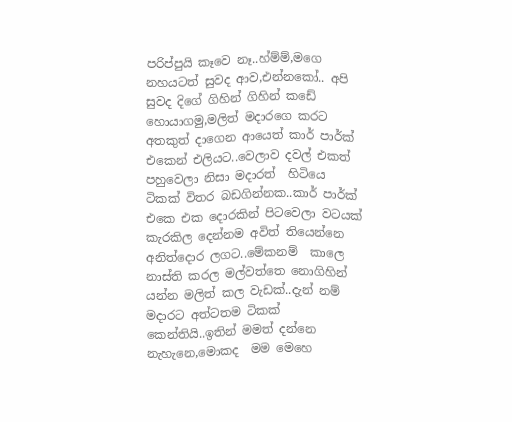පරිප්පුයි කෑවෙ නෑ..හ්ම්ම්,මගෙ නහයටත් සුවද ආව,එන්නකෝ.. අපි සුවද දිගේ ගිහින් ගිහින් කඩේ හොයාගමු,මලිත් මදාරගෙ කරට අතකුත් දාගෙන ආයෙත් කාර් පාර්ක් එකෙන් එලියට..වෙලාව දවල් එකත් පහුවෙලා නිසා මදාරත්  හිටියෙ ටිකක් විතර බඩගින්නක..කාර් පාර්ක් එකෙ එක දොරකින් පිටවෙලා වටයක් කැරකිල දෙන්නම අවිත් තියෙන්නෙ අනිත්දොර ලගට..මේකනම්  කාලෙ නාස්ති කරල මල්වත්තෙ නොගිහින් යන්න මලිත් කල වැඩක්..දැන් නම් මදාරට අත්ටතම ටිකක් කෙන්තියි..ඉතින් මමත් දන්නෙ නැහැනෙ,මොකද  මම මෙහෙ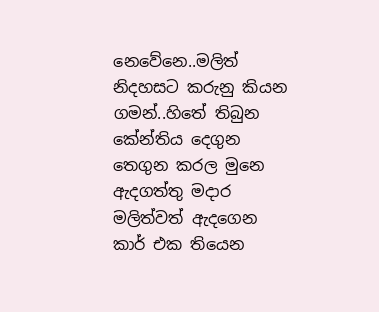නෙවේනෙ..මලිත් නිදහසට කරුනු කියන ගමන්..හිතේ තිබුන කේන්තිය දෙගුන තෙගුන කරල මුනෙ ඇදගත්තු මදාර මලිත්වත් ඇදගෙන කාර් එක තියෙන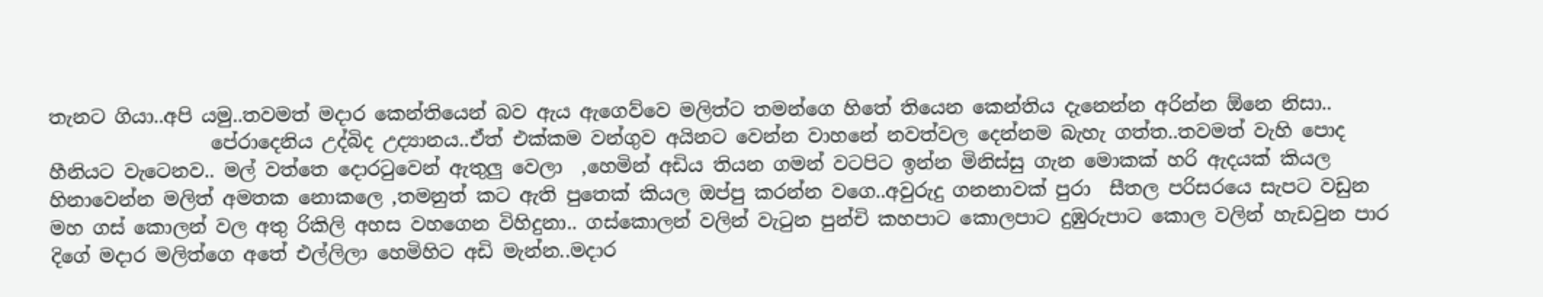තැනට ගියා..අපි යමු..තවමත් මදාර කෙන්තියෙන් බව ඇය ඇගෙව්වෙ මලිත්ට තමන්ගෙ හිතේ තියෙන කෙන්තිය දැනෙන්න අරින්න ඕනෙ නිසා..
                 පේරාදෙනිය උද්බිද උද්‍යානය..ඒත් එක්කම වන්ගුව අයිනට වෙන්න වාහනේ නවත්වල දෙන්නම බැහැ ගත්ත..තවමත් වැහි පොද හීනියට වැටෙනව.. මල් වත්තෙ දොරටුවෙන් ඇතුලු වෙලා  ,හෙමින් අඩිය තියන ගමන් වටපිට ඉන්න මිනිස්සු ගැන මොකක් හරි ඇදයක් කියල හිනාවෙන්න මලිත් අමතක නොකලෙ ,තමනුත් කට ඇති පුතෙක් කියල ඔප්පු කරන්න වගෙ..අවුරුදු ගනනාවක් පුරා  සීතල පරිසරයෙ සැපට වඩුන මහ ගස් කොලන් වල අතු රිකිලි අහස වහගෙන විහිදුනා.. ගස්කොලන් වලින් වැටුන පුන්චි කහපාට කොලපාට දුඹුරුපාට කොල වලින් හැඩවුන පාර දිගේ මදාර මලිත්ගෙ අතේ එල්ලිලා හෙමිහිට අඩි මැන්න..මදාර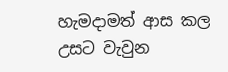හැමදාමත් ආස කල උසට වැවුන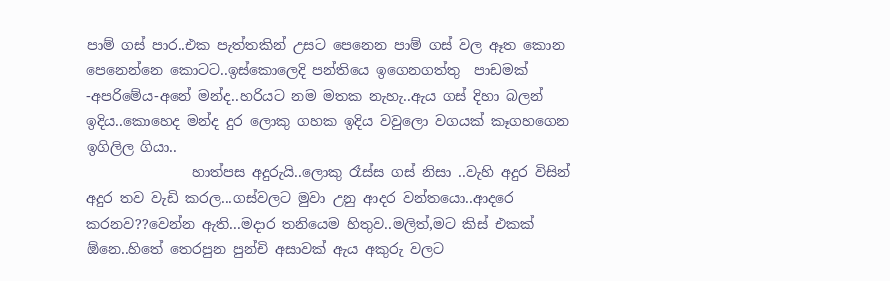පාම් ගස් පාර..එක පැත්තකින් උසට පෙනෙන පාම් ගස් වල ඈත කොන පෙනෙන්නෙ කොටට..ඉස්කොලෙදි පන්තියෙ ඉගෙනගත්තු  පාඩමක් -අපරිමේය-අනේ මන්ද..හරියට නම මතක නැහැ..ඇය ගස් දිහා බලන් ඉදිය..කොහෙද මන්ද දුර ලොකු ගහක ඉදිය වවුලො වගයක් කෑගහගෙන ඉගිලිල ගියා..
               හාත්පස අදුරුයි..ලොකු රෑස්ස ගස් නිසා ..වැහි අදුර විසින් අදුර තව වැඩි කරල...ගස්වලට මුවා උනු ආදර වන්තයො..ආදරෙ කරනව??වෙන්න ඇති...මදාර තනියෙම හිතුව..මලිත්,මට කිස් එකක් ඕනෙ..හිතේ තෙරපුන පුන්චි අසාවක් ඇය අකුරු වලට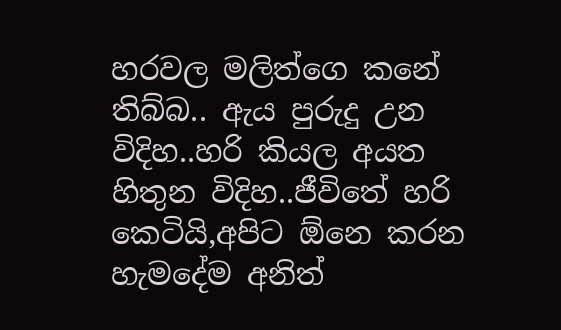හරවල මලිත්ගෙ කනේ තිබ්බ.. ඇය පුරුදු උන විදිහ..හරි කියල අයත හිතුන විදිහ..ජීවිතේ හරි කෙටියි,අපිට ඕනෙ කරන හැමදේම අනිත්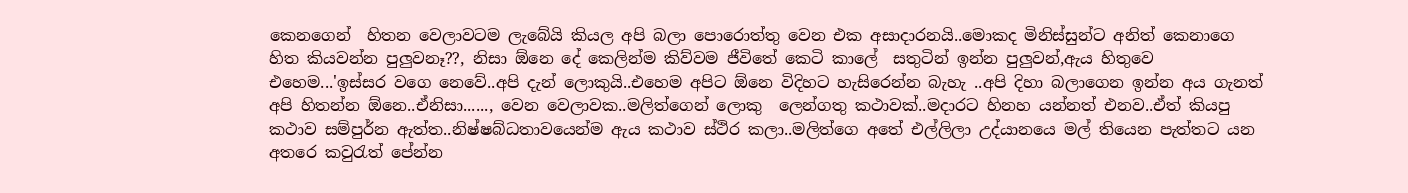කෙනගෙන්  හිතන වෙලාවටම ලැබේයි කියල අපි බලා පොරොත්තු වෙන එක අසාදාරනයි..මොකද මිනිස්සුන්ට අනිත් කෙනාගෙ හිත කියවන්න පුලුවනෑ??, නිසා ඕනෙ දේ කෙලින්ම කිව්වම ජීවිතේ කෙටි කාලේ  සතුටින් ඉන්න පුලුවන්,ඇය හිතුවෙ එහෙම...'ඉස්සර වගෙ නෙවේ..අපි දැන් ලොකුයි..එහෙම අපිට ඕනෙ විදිහට හැසිරෙන්න බැහැ ..අපි දිහා බලාගෙන ඉන්න අය ගැනත් අපි හිතන්න ඕනෙ..ඒනිසා......, වෙන වෙලාවක..මලිත්ගෙන් ලොකු  ලෙන්ගතු කථාවක්..මදාරට හිනහ යන්නත් එනව..ඒත් කියපු කථාව සම්පුර්න ඇත්ත..නිෂ්ෂබ්ධතාවයෙන්ම ඇය කථාව ස්ථිර කලා..මලිත්ගෙ අතේ එල්ලිලා උද්යානයෙ මල් තියෙන පැත්තට යන අතරෙ කවුරැත් පේන්න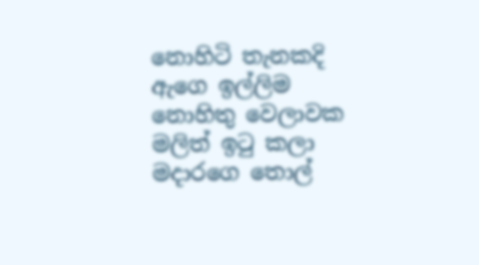නොහිටි තැනකදි ඇගෙ ඉල්ලිම නොහිතු වෙලාවක මලිත් ඉටු කලා මදාරගෙ තොල්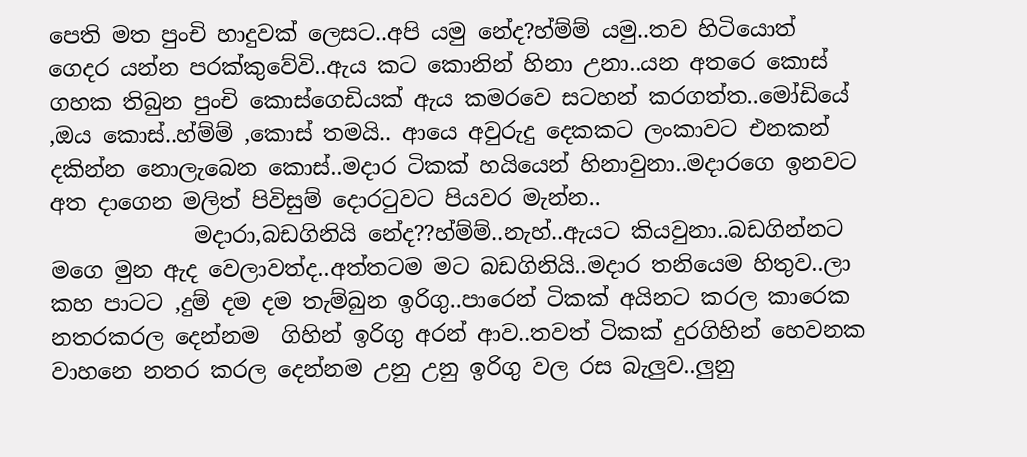පෙති මත පුංචි හාදුවක් ලෙසට..අපි යමු නේද?හ්ම්ම් යමු..තව හිටියොත් ගෙදර යන්න පරක්කුවේවි..ඇය කට කොනින් හිනා උනා..යන අතරෙ කොස් ගහක තිබුන පුංචි කොස්ගෙඩියක් ඇය කමරවෙ සටහන් කරගත්ත..මෝඩියේ ,ඔය කොස්..හ්ම්ම් ,කොස් තමයි.. ආයෙ අවුරුදු දෙකකට ලංකාවට එනකන් දකින්න නොලැබෙන කොස්..මදාර ටිකක් හයියෙන් හිනාවුනා..මදාරගෙ ඉනවට අත දාගෙන මලිත් පිවිසුම් දොරටුවට පියවර මැන්න..
             මදාරා,බඩගිනියි නේද??හ්ම්ම්..නැහ්..ඇයට කියවුනා..බඩගින්නට මගෙ මුන ඇද වෙලාවත්ද..අත්තටම මට බඩගිනියි..මදාර තනියෙම හිතුව..ලා කහ පාටට ,දුම් දම දම තැම්බුන ඉරිගු..පාරෙන් ටිකක් අයිනට කරල කාරෙක නතරකරල දෙන්නම  ගිහින් ඉරිගු අරන් ආව..තවත් ටිකක් දුරගිහින් හෙවනක  වාහනෙ නතර කරල දෙන්නම උනු උනු ඉරිගු වල රස බැලුව..ලුනු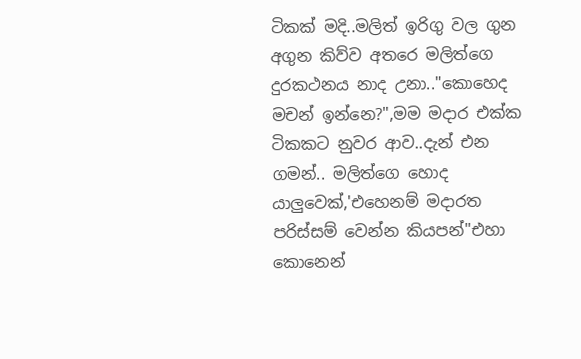ටිකක් මදි..මලිත් ඉරිගු වල ගුන අගුන කිව්ව අතරෙ මලිත්ගෙ දුරකථනය නාද උනා.."කොහෙද මචන් ඉන්නෙ?",මම මදාර එක්ක ටිකකට නුවර ආව..දැන් එන ගමන්.. මලිත්ගෙ හොද යාලුවෙක්,'එහෙනම් මදාරත පරිස්සම් වෙන්න කියපන්"එහා කොනෙන්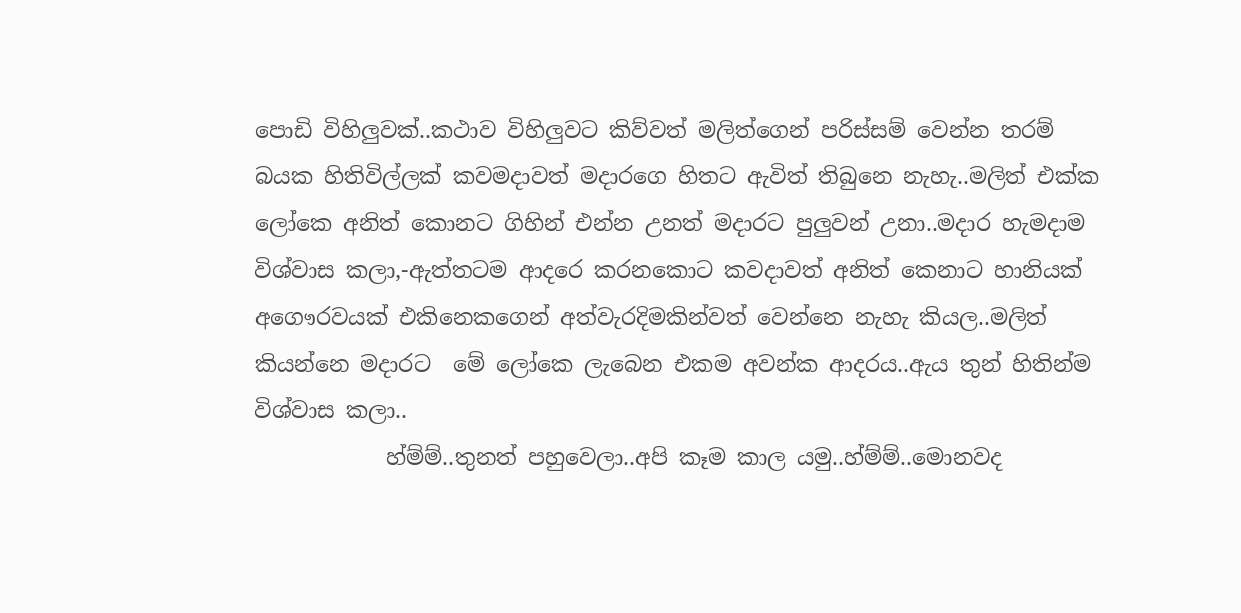පොඩි විහිලුවක්..කථාව විහිලුවට කිව්වත් මලිත්ගෙන් පරිස්සම් වෙන්න තරම් බයක හිතිවිල්ලක් කවමදාවත් මදාරගෙ හිතට ඇවිත් තිබුනෙ නැහැ..මලිත් එක්ක ලෝකෙ අනිත් කොනට ගිහින් එන්න උනත් මදාරට පුලුවන් උනා..මදාර හැමදාම විශ්වාස කලා,-ඇත්තටම ආදරෙ කරනකොට කවදාවත් අනිත් කෙනාට හානියක් අගෞරවයක් එකිනෙකගෙන් අත්වැරදිමකින්වත් වෙන්නෙ නැහැ කියල..මලිත් කියන්නෙ මදාරට  මේ ලෝකෙ ලැබෙන එකම අවන්ක ආදරය..ඇය තුන් හිතින්ම විශ්වාස කලා..
            හ්ම්ම්..තුනත් පහුවෙලා..අපි කෑම කාල යමු..හ්ම්ම්..මොනවද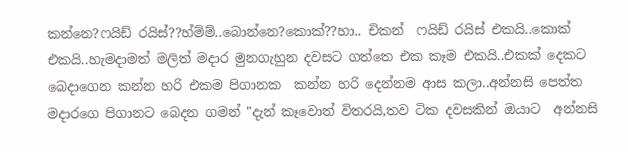කන්නෙ?ෆයිඩ් රයිස්??හ්ම්ම්..බොන්නෙ?කොක්??හා.. චිකන්  ෆයිඩ් රයිස් එකයි..කොක් එකයි..හැමදාමත් මලිත් මදාර මුනගැහුන දවසට ගත්තෙ එක කෑම එකයි..එකක් දෙකට බෙදාගෙන කන්න හරි එකම පිගානක  කන්න හරි දෙන්නම ආස කලා..අන්නසි පෙත්ත මදාරගෙ පිගානට බෙදන ගමන් "දැන් කෑවොත් විතරයි,තව ටික දවසකින් ඔයාට  අන්නසි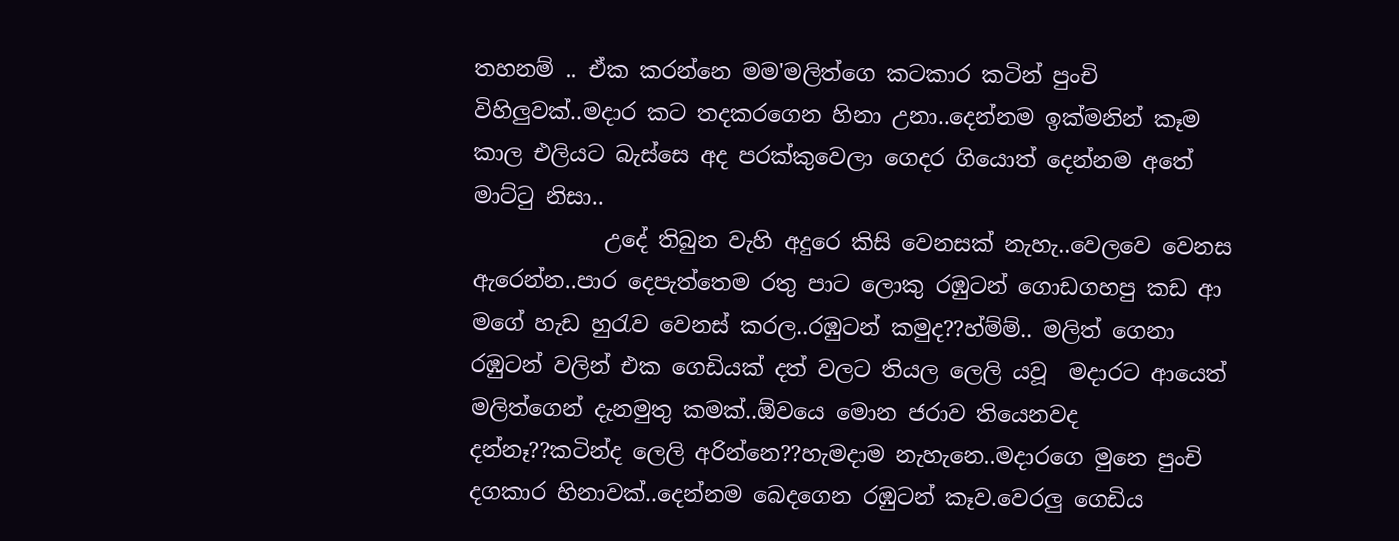තහනම් .. ඒක කරන්නෙ මම'මලිත්ගෙ කටකාර කටින් පුංචි විහිලුවක්..මදාර කට තදකරගෙන හිනා උනා..දෙන්නම ඉක්මනින් කෑම කාල එලියට බැස්සෙ අද පරක්කුවෙලා ගෙදර ගියොත් දෙන්නම අතේ මාට්ටු නිසා..
            උදේ තිබුන වැහි අදුරෙ කිසි වෙනසක් නැහැ..වෙලවෙ වෙනස ඇරෙන්න..පාර දෙපැත්තෙම රතු පාට ලොකු රඹුටන් ගොඩගහපු කඩ ආ මගේ හැඩ හුරැව වෙනස් කරල..රඹුටන් කමුද??හ්ම්ම්.. මලිත් ගෙනා රඹුටන් වලින් එක ගෙඩියක් දත් වලට තියල ලෙලි යවූ  මදාරට ආයෙත් මලිත්ගෙන් දැනමුතු කමක්..ඕවයෙ මොන ජරාව තියෙනවද  දන්නෑ??කටින්ද ලෙලි අරින්නෙ??හැමදාම නැහැනෙ..මදාරගෙ මුනෙ පුංචි දගකාර හිනාවක්..දෙන්නම බෙදගෙන රඹුටන් කෑව.වෙරලු ගෙඩිය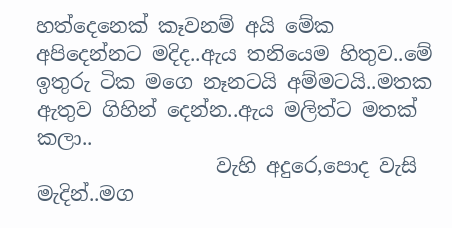හත්දෙනෙක් කෑවනම් අයි මේක අපිදෙන්නට මදිද..ඇය තනියෙම හිතුව..මේ ඉතුරු ටික මගෙ නෑනටයි අම්මටයි..මතක ඇතුව ගිහින් දෙන්න..ඇය මලිත්ට මතක් කලා..
                  වැහි අදුරෙ,පොද වැසි මැදින්..මග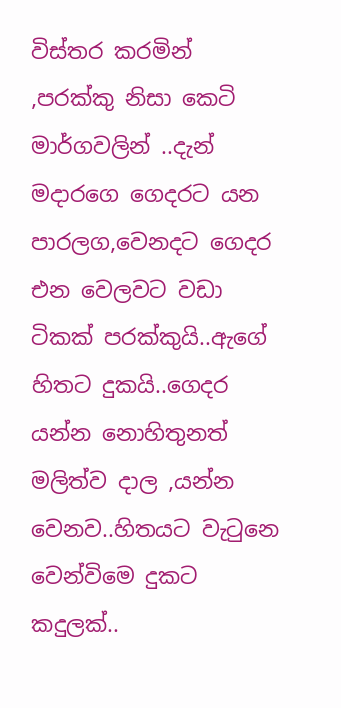විස්තර කරමින් ,පරක්කු නිසා කෙටි මාර්ගවලින් ..දැන් මදාරගෙ ගෙදරට යන පාරලග,වෙනදට ගෙදර එන වෙලවට වඩා ටිකක් පරක්කුයි..ඇගේ හිතට දුකයි..ගෙදර යන්න නොහිතුනත් මලිත්ව දාල ,යන්න වෙනව..හිතයට වැටුනෙ වෙන්විමෙ දුකට කදුලක්..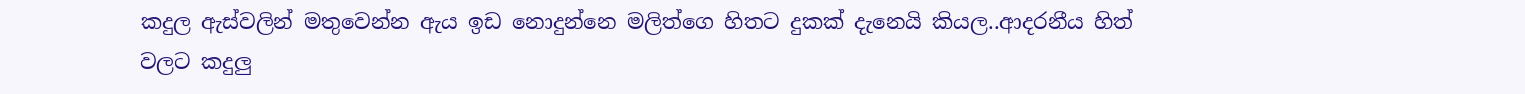කදුල ඇස්වලින් මතුවෙන්න ඇය ඉඩ නොදුන්නෙ මලිත්ගෙ හිතට දුකක් දැනෙයි කියල..ආදරනීය හිත් වලට කදුලු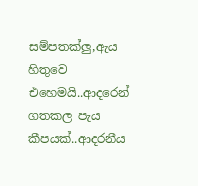සම්පතක්ලු,ඇය හිතුවෙ එහෙමයි..ආදරෙන් ගතකල පැය කීපයක්..ආදරනීය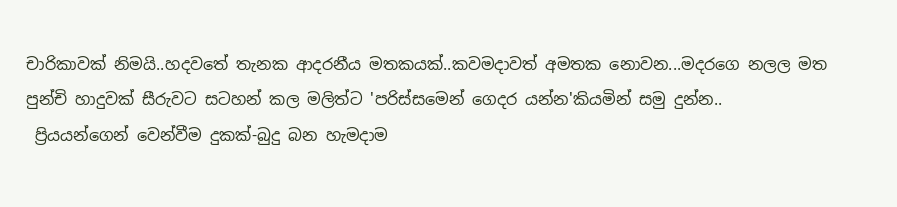චාරිකාවක් නිමයි..හදවතේ තැනක ආදරනීය මතකයක්..කවමදාවත් අමතක නොවන...මදරගෙ නලල මත පුන්චි හාදුවක් සීරුවට සටහන් කල මලිත්ට 'පරිස්සමෙන් ගෙදර යන්න'කියමින් සමු දුන්න..
 ප්‍රියයන්ගෙන් වෙන්වීම දුකක්-බුදු බන හැමදාම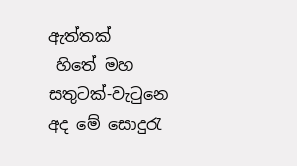ඇත්තක්
 හිතේ මහ සතුටක්-වැටුනෙ අද මේ සොදුරැ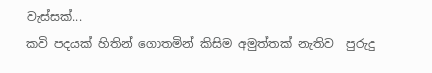වැස්සක්...
කවි පදයක් හිතින් ගොතමින් කිසිම අමුත්තක් නැතිව  පුරුදු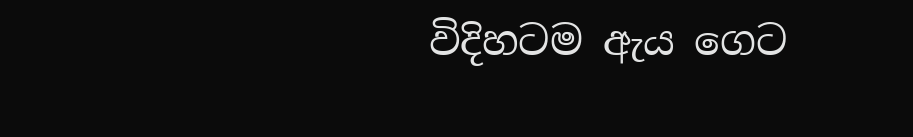විදිහටම ඇය ගෙට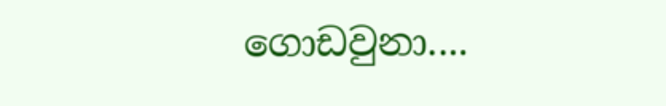ගොඩවුනා....